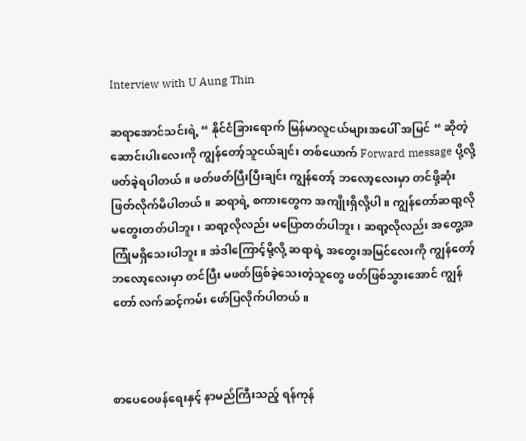Interview with U Aung Thin

ဆရာအောင်သင်းရဲ့ “ နိုင်ငံခြားရောက် မြန်မာလူငယ်များအပေါ် အမြင် “ ဆိုတဲ့ဆောင်းပါးလေးကို ကျွန်တော့်သူငယ်ချင်း တစ်ယောက် Forward message ပို့လို့ ဖတ်ခဲ့ရပါတယ်။ ဖတ်ဖတ်ပြီးပြီးချင်း ကျွန်တော့် ဘလော့လေးမှာ တင်ဖို့ဆုံးဖြတ်လိုက်မိပါတယ်။ ဆရာရဲ့ စကားတွေက အကျိုးရှိလို့ပါ။ ကျွန်တော်ဆရာ့လို မတွေးတတ်ပါဘူး၊ ဆရာ့လိုလည်း မပြောတတ်ပါဘူး၊ ဆရာ့လိုလည်း အတွေ့အကြုံမရှိသေးပါဘူး။ အဲဒါကြောင့်မို့လို့ ဆရာရဲ့ အတွေးအမြင်လေးကို ကျွန်တော့်ဘလော့လေးမှာ တင်ပြီး မဖတ်ဖြစ်ခဲ့သေးတဲ့သူတွေ ဖတ်ဖြစ်သွားအောင် ကျွန်တော် လက်ဆင့်ကမ်း ဖော်ပြလိုက်ပါတယ်။



စာပေဝေဖန်ရေးနှင့် နာမည်ကြီးသည့် ရန်ကုန်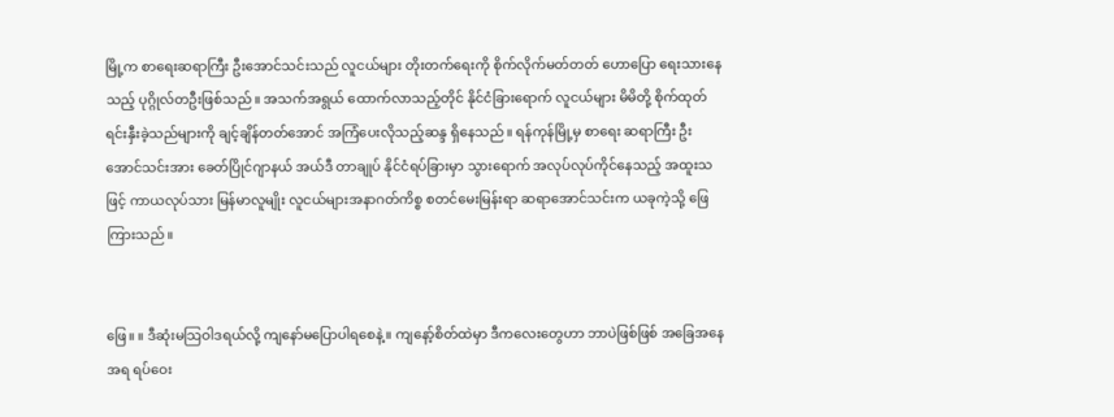မြို့က စာရေးဆရာကြီး ဦးအောင်သင်းသည် လူငယ်များ တိုးတက်ရေးကို စိုက်လိုက်မတ်တတ် ဟောပြော ရေးသားနေသည့် ပုဂ္ဂိုလ်တဦးဖြစ်သည်။ အသက်အရွယ် ထောက်လာသည့်တိုင် နိုင်ငံခြားရောက် လူငယ်များ မိမိတို့ စိုက်ထုတ် ရင်းနှီးခဲ့သည်များကို ချင့်ချိန်တတ်အောင် အကြံပေးလိုသည့်ဆန္ဒ ရှိနေသည်။ ရန်ကုန်မြို့မှ စာရေး ဆရာကြီး ဦးအောင်သင်းအား ခေတ်ပြိုင်ဂျာနယ် အယ်ဒီ တာချုပ် နိုင်ငံရပ်ခြားမှာ သွားရောက် အလုပ်လုပ်ကိုင်နေသည့် အထူးသဖြင့် ကာယလုပ်သား မြန်မာလူမျိုး လူငယ်များအနာဂတ်ကိစ္စ စတင်မေးမြန်းရာ ဆရာအောင်သင်းက ယခုကဲ့သို့ ဖြေကြားသည်။


ဖြေ။ ။ ဒီဆုံးမသြဝါဒရယ်လို့ ကျနော်မပြောပါရစေနဲ့။ ကျနော့်စိတ်ထဲမှာ ဒီကလေးတွေဟာ ဘာပဲဖြစ်ဖြစ် အခြေအနေအရ ရပ်ဝေး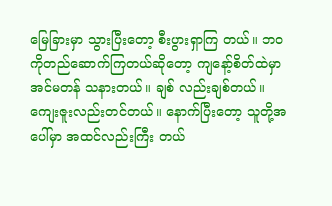မြေခြားမှာ သွားပြီးတော့ စီးပွားရှာကြ တယ်။ ဘဝကိုတည်ဆောက်ကြတယ်ဆိုတော့ ကျနော့်စိတ်ထဲမှာ အင်မတန် သနားတယ်။ ချစ် လည်းချစ်တယ်။ ကျေးဇူးလည်းတင်တယ်။ နောက်ပြီးတော့ သူတို့အပေါ်မှာ အထင်လည်းကြီး တယ်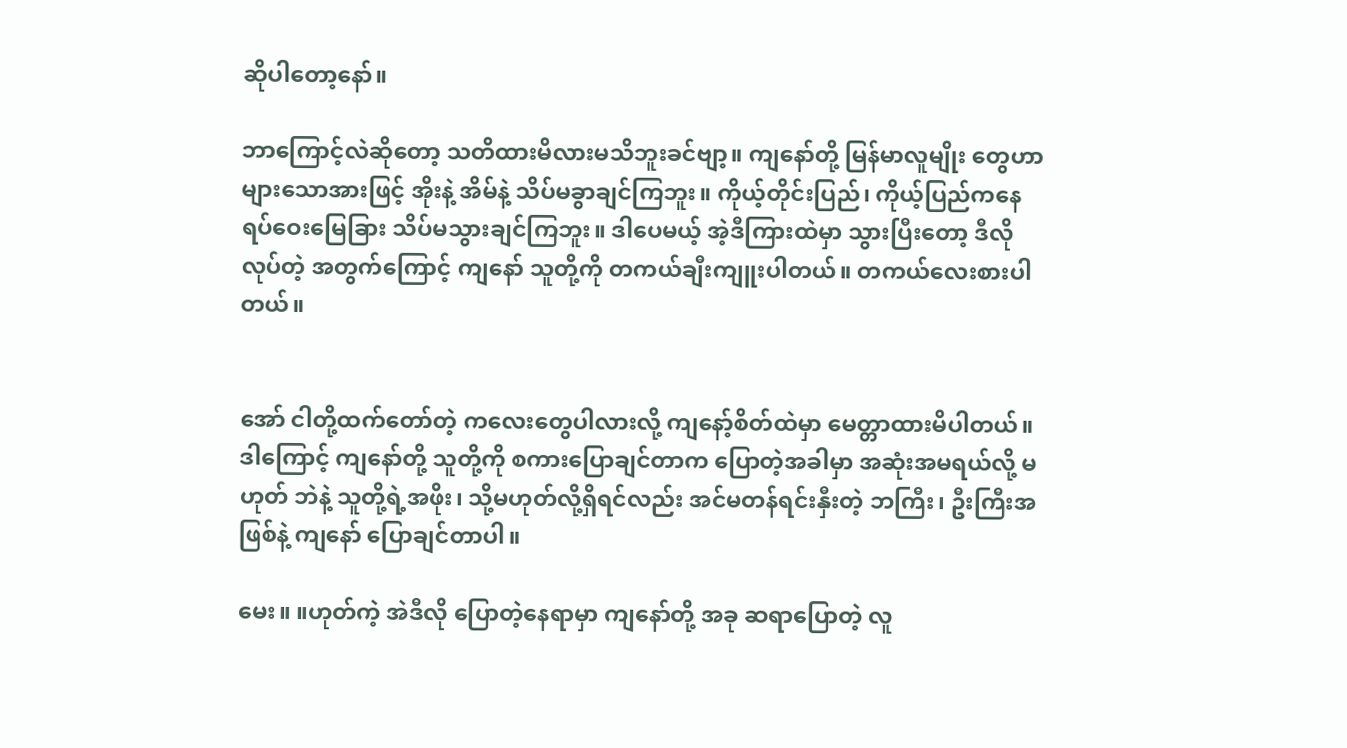ဆိုပါတော့နော်။

ဘာကြောင့်လဲဆိုတော့ သတိထားမိလားမသိဘူးခင်ဗျာ့။ ကျနော်တို့ မြန်မာလူမျိုး တွေဟာ များသောအားဖြင့် အိုးနဲ့ အိမ်နဲ့ သိပ်မခွာချင်ကြဘူး။ ကိုယ့်တိုင်းပြည်၊ ကိုယ့်ပြည်ကနေ ရပ်ဝေးမြေခြား သိပ်မသွားချင်ကြဘူး။ ဒါပေမယ့် အဲ့ဒီကြားထဲမှာ သွားပြီးတော့ ဒီလိုလုပ်တဲ့ အတွက်ကြောင့် ကျနော် သူတို့ကို တကယ်ချီးကျူးပါတယ်။ တကယ်လေးစားပါတယ်။


အော် ငါတို့ထက်တော်တဲ့ ကလေးတွေပါလားလို့ ကျနော့်စိတ်ထဲမှာ မေတ္တာထားမိပါတယ်။ ဒါကြောင့် ကျနော်တို့ သူတို့ကို စကားပြောချင်တာက ပြောတဲ့အခါမှာ အဆုံးအမရယ်လို့ မဟုတ် ဘဲနဲ့ သူတို့ရဲ့အဖိုး၊ သို့မဟုတ်လို့ရှိရင်လည်း အင်မတန်ရင်းနှီးတဲ့ ဘကြီး၊ ဦးကြီးအဖြစ်နဲ့ ကျနော် ပြောချင်တာပါ။

မေး။ ။ဟုတ်ကဲ့ အဲဒီလို ပြောတဲ့နေရာမှာ ကျနော်တို့ အခု ဆရာပြောတဲ့ လူ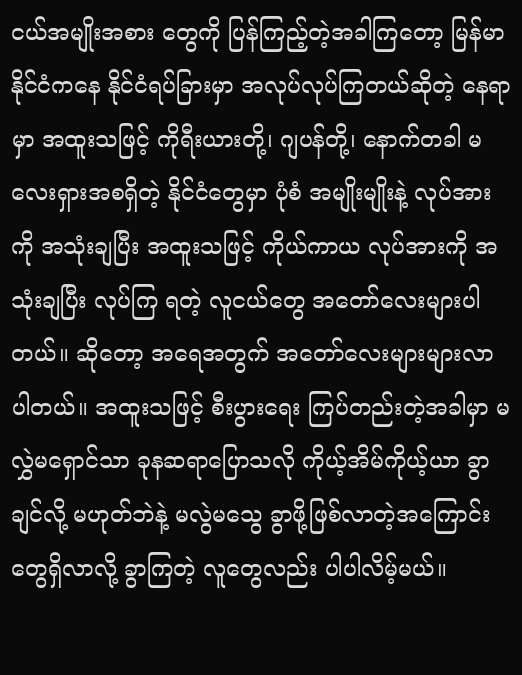ငယ်အမျိုးအစား တွေကို ပြန်ကြည့်တဲ့အခါကြတော့ မြန်မာနိုင်ငံကနေ နိုင်ငံရပ်ခြားမှာ အလုပ်လုပ်ကြတယ်ဆိုတဲ့ နေရာမှာ အထူးသဖြင့် ကိုရီးယားတို့၊ ဂျပန်တို့၊ နောက်တခါ မလေးရှားအစရှိတဲ့ နိုင်ငံတွေမှာ ပုံစံ အမျိုးမျိုးနဲ့ လုပ်အားကို အသုံးချပြီး အထူးသဖြင့် ကိုယ်ကာယ လုပ်အားကို အသုံးချပြီး လုပ်ကြ ရတဲ့ လူငယ်တွေ အတော်လေးများပါတယ်။ ဆိုတော့ အရေအတွက် အတော်လေးများများလာ ပါတယ်။ အထူးသဖြင့် စီးပွားရေး ကြပ်တည်းတဲ့အခါမှာ မလွှဲမရှောင်သာ ခုနဆရာပြောသလို ကိုယ့်အိမ်ကိုယ့်ယာ ခွာချင်လို့ မဟုတ်ဘဲနဲ့ မလွဲမသွေ ခွာဖို့ဖြစ်လာတဲ့အကြောင်းတွေရှိလာလို့ ခွာကြတဲ့ လူတွေလည်း ပါပါလိမ့်မယ်။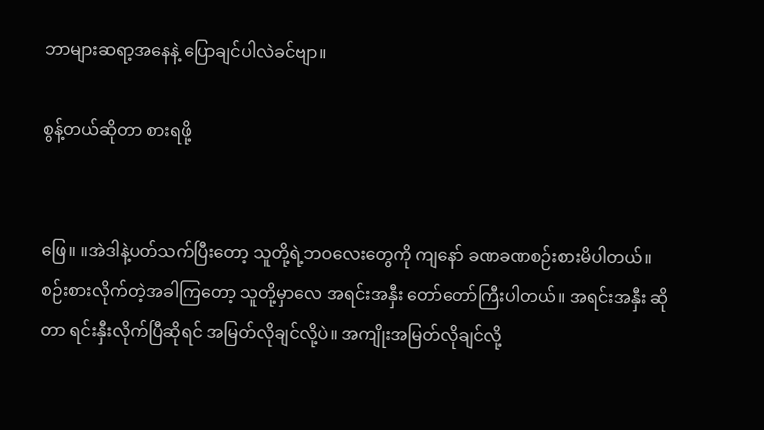ဘာများဆရာ့အနေနဲ့ ပြောချင်ပါလဲခင်ဗျာ။

စွန့်တယ်ဆိုတာ စားရဖို့


ဖြေ။ ။အဲဒါနဲ့ပတ်သက်ပြီးတော့ သူတို့ရဲ့ဘဝလေးတွေကို ကျနော် ခဏခဏစဉ်းစားမိပါတယ်။ စဉ်းစားလိုက်တဲ့အခါကြတော့ သူတို့မှာလေ အရင်းအနှီး တော်တော်ကြီးပါတယ်။ အရင်းအနှီး ဆိုတာ ရင်းနှီးလိုက်ပြီဆိုရင် အမြတ်လိုချင်လို့ပဲ။ အကျိုးအမြတ်လိုချင်လို့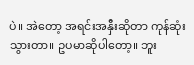ပဲ။ အဲတော့ အရင်းအနှီးဆိုတာ ကုန်ဆုံးသွားတာ။ ဥပမာဆိုပါတော့။ ဘူး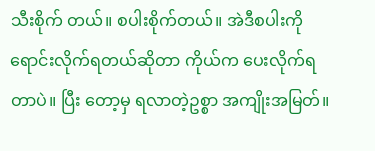သီးစိုက် တယ်။ စပါးစိုက်တယ်။ အဲဒီစပါးကို ရောင်းလိုက်ရတယ်ဆိုတာ ကိုယ်က ပေးလိုက်ရတာပဲ။ ပြီး တော့မှ ရလာတဲ့ဥစ္စာ အကျိုးအမြတ်။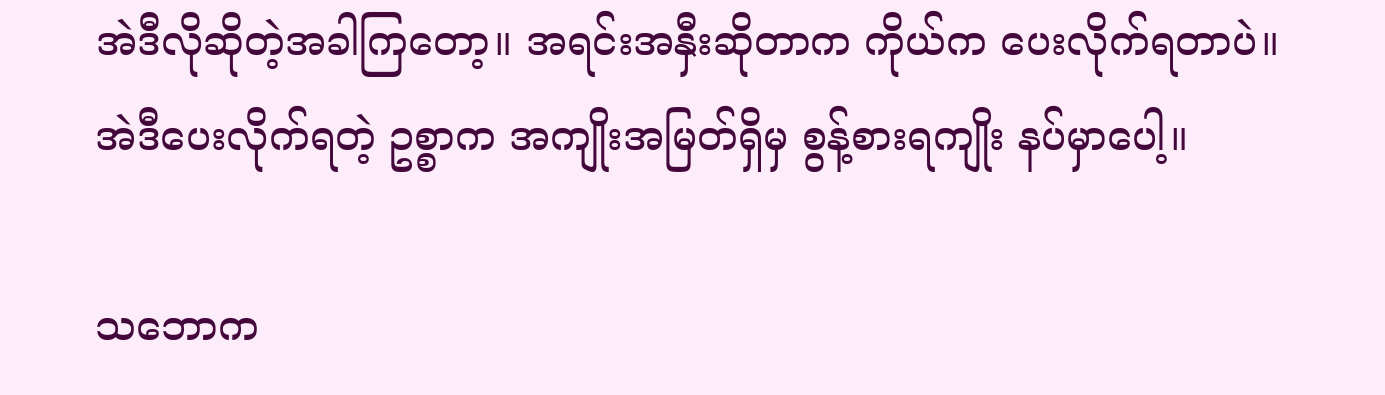အဲဒီလိုဆိုတဲ့အခါကြတော့။ အရင်းအနှီးဆိုတာက ကိုယ်က ပေးလိုက်ရတာပဲ။ အဲဒီပေးလိုက်ရတဲ့ ဥစ္စာက အကျိုးအမြတ်ရှိမှ စွန့်စားရကျိုး နပ်မှာပေါ့။

သဘောက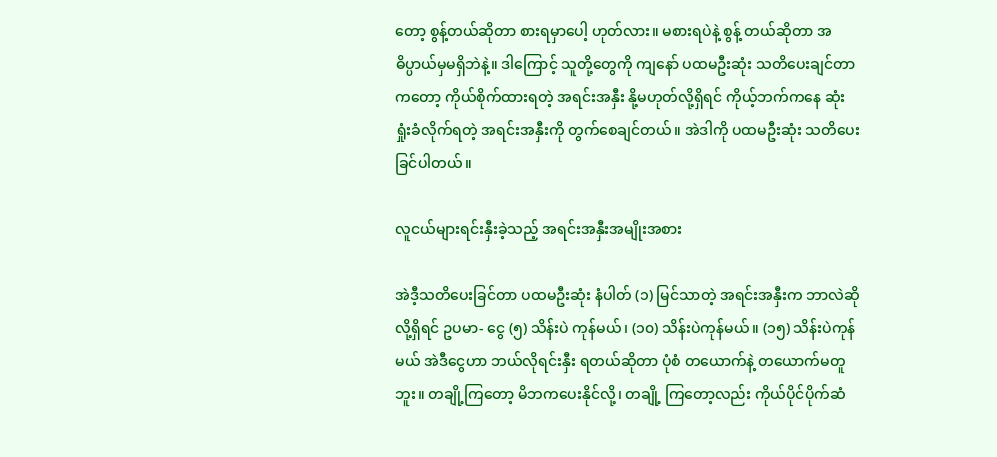တော့ စွန့်တယ်ဆိုတာ စားရမှာပေါ့ ဟုတ်လား။ မစားရပဲနဲ့ စွန့် တယ်ဆိုတာ အဓိပ္ပာယ်မှမရှိဘဲနဲ့။ ဒါကြောင့် သူတို့တွေကို ကျနော် ပထမဦးဆုံး သတိပေးချင်တာ ကတော့ ကိုယ်စိုက်ထားရတဲ့ အရင်းအနှီး နို့မဟုတ်လို့ရှိရင် ကိုယ့်ဘက်ကနေ ဆုံးရှုံးခံလိုက်ရတဲ့ အရင်းအနှီးကို တွက်စေချင်တယ်။ အဲဒါကို ပထမဦးဆုံး သတိပေးခြင်ပါတယ်။

လူငယ်များရင်းနှီးခဲ့သည့် အရင်းအနှီးအမျိုးအစား

အဲဒီ့သတိပေးခြင်တာ ပထမဦးဆုံး နံပါတ် (၁) မြင်သာတဲ့ အရင်းအနှီးက ဘာလဲဆိုလို့ရှိရင် ဥပမာ- ငွေ (၅) သိန်းပဲ ကုန်မယ်၊ (၁၀) သိန်းပဲကုန်မယ်။ (၁၅) သိန်းပဲကုန်မယ် အဲဒီငွေဟာ ဘယ်လိုရင်းနှီး ရတယ်ဆိုတာ ပုံစံ တယောက်နဲ့ တယောက်မတူဘူး။ တချို့ကြတော့ မိဘကပေးနိုင်လို့၊ တချို့ ကြတော့လည်း ကိုယ်ပိုင်ပိုက်ဆံ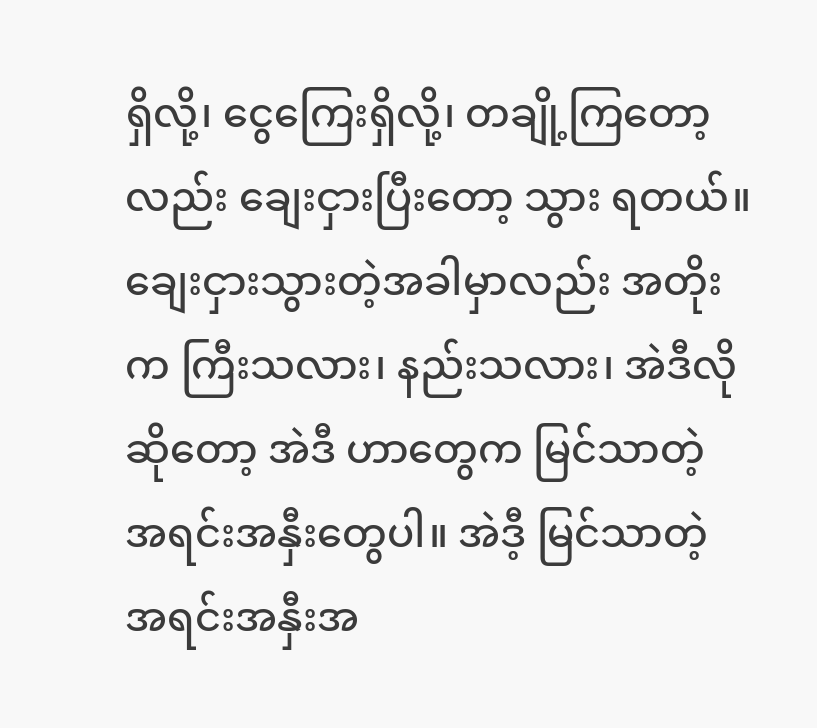ရှိလို့၊ ငွေကြေးရှိလို့၊ တချို့ကြတော့လည်း ချေးငှားပြီးတော့ သွား ရတယ်။ ချေးငှားသွားတဲ့အခါမှာလည်း အတိုးက ကြီးသလား၊ နည်းသလား၊ အဲဒီလိုဆိုတော့ အဲဒီ ဟာတွေက မြင်သာတဲ့ အရင်းအနှီးတွေပါ။ အဲဒီ့ မြင်သာတဲ့ အရင်းအနှီးအ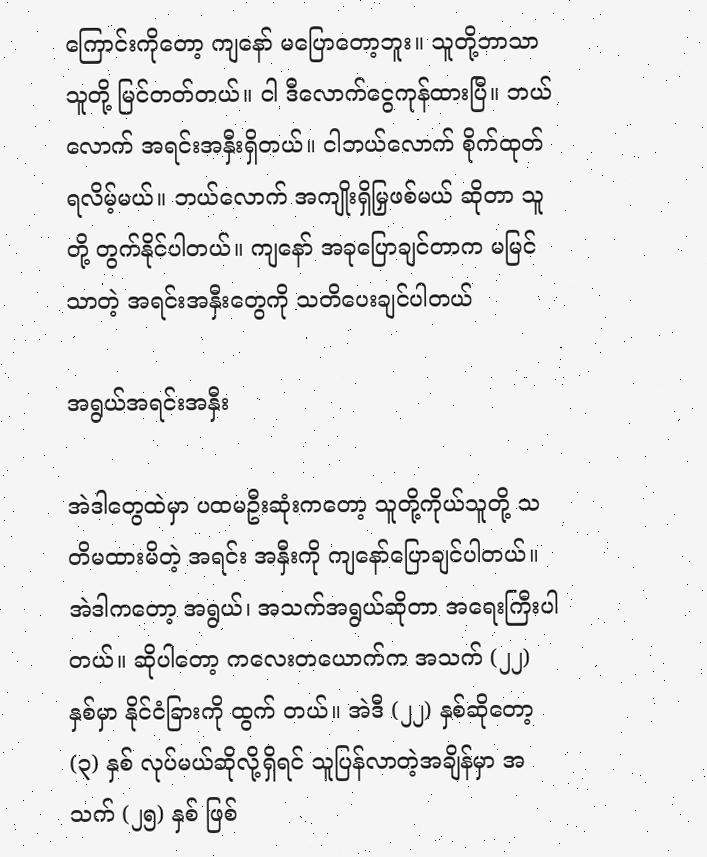ကြောင်းကိုတော့ ကျနော် မပြောတော့ဘူး။ သူတို့ဘာသာသူတို့ မြင်တတ်တယ်။ ငါ ဒီလောက်ငွေကုန်ထားပြီ။ ဘယ်လောက် အရင်းအနှီးရှိတယ်။ ငါဘယ်လောက် စိုက်ထုတ်ရလိမ့်မယ်။ ဘယ်လောက် အကျိုးရှိမြှဖစ်မယ် ဆိုတာ သူတို့ တွက်နိုင်ပါတယ်။ ကျနော် အခုပြောချင်တာက မမြင်သာတဲ့ အရင်းအနှီးတွေကို သတိပေးချင်ပါတယ်

အရွယ်အရင်းအနှီး

အဲဒါတွေထဲမှာ ပထမဦးဆုံးကတော့ သူတို့ကိုယ်သူတို့ သတိမထားမိတဲ့ အရင်း အနှီးကို ကျနော်ပြောချင်ပါတယ်။ အဲဒါကတော့ အရွယ်၊ အသက်အရွယ်ဆိုတာ အရေးကြီးပါတယ်။ ဆိုပါတော့ ကလေးတယောက်က အသက် (၂၂) နှစ်မှာ နိုင်ငံခြားကို ထွက် တယ်။ အဲဒီ (၂၂) နှစ်ဆိုတော့ (၃) နှစ် လုပ်မယ်ဆိုလို့ရှိရင် သူပြန်လာတဲ့အချိန်မှာ အသက် (၂၅) နှစ် ဖြစ်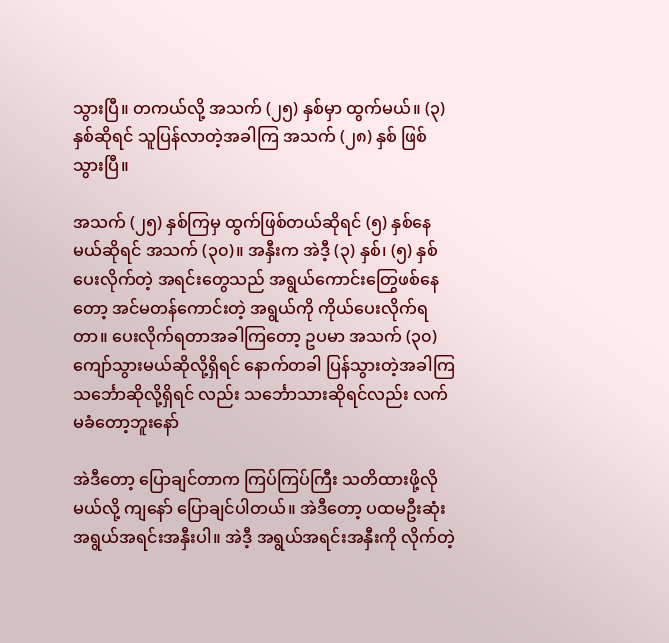သွားပြီ။ တကယ်လို့ အသက် (၂၅) နှစ်မှာ ထွက်မယ်။ (၃) နှစ်ဆိုရင် သူပြန်လာတဲ့အခါကြ အသက် (၂၈) နှစ် ဖြစ်သွားပြီ။

အသက် (၂၅) နှစ်ကြမှ ထွက်ဖြစ်တယ်ဆိုရင် (၅) နှစ်နေမယ်ဆိုရင် အသက် (၃၀)။ အနှီးက အဲဒီ့ (၃) နှစ်၊ (၅) နှစ်ပေးလိုက်တဲ့ အရင်းတွေသည် အရွယ်ကောင်းတြွေဖစ်နေတော့ အင်မတန်ကောင်းတဲ့ အရွယ်ကို ကိုယ်ပေးလိုက်ရတာ။ ပေးလိုက်ရတာအခါကြတော့ ဥပမာ အသက် (၃၀) ကျော်သွားမယ်ဆိုလို့ရှိရင် နောက်တခါ ပြန်သွားတဲ့အခါကြ သင်္ဘောဆိုလို့ရှိရင် လည်း သင်္ဘောသားဆိုရင်လည်း လက်မခံတော့ဘူးနော်

အဲဒီတော့ ပြောချင်တာက ကြပ်ကြပ်ကြီး သတိထားဖို့လိုမယ်လို့ ကျနော် ပြောချင်ပါတယ်။ အဲဒီတော့ ပထမဦးဆုံး အရွယ်အရင်းအနှီးပါ။ အဲဒီ့ အရွယ်အရင်းအနှီးကို လိုက်တဲ့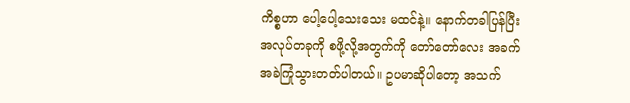ကိစ္စဟာ ပေါ့ပေါ့သေးသေး မထင်နဲ့။ နောက်တခါပြန်ပြီး အလုပ်တခုကို စဖို့လို့အတွက်ကို တော်တော်လေး အခက်အခဲကြုံသွားတတ်ပါတယ်။ ဥပမာဆိုပါတော့ အသက်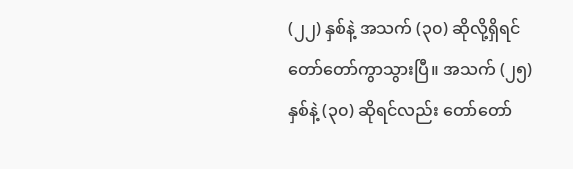(၂၂) နှစ်နဲ့ အသက် (၃၀) ဆိုလို့ရှိရင် တော်တော်ကွာသွားပြီ။ အသက် (၂၅) နှစ်နဲ့ (၃၀) ဆိုရင်လည်း တော်တော်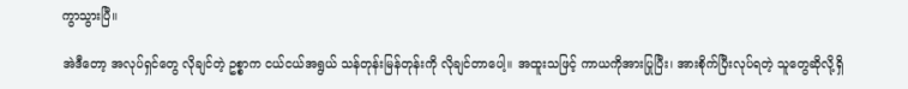ကွာသွားပြီ။

အဲဒီတော့ အလုပ်ရှင်တွေ လိုချင်တဲ့ ဥစ္စာက ငယ်ငယ်အရွယ် သန်တုန်းမြန်တုန်းကို လိုချင်တာပေါ့။ အထူးသဖြင့် ကာယကိုအားပြုပြီး၊ အားစိုက်ပြီးလုပ်ရတဲ့ သူတွေဆိုလို့ရှိ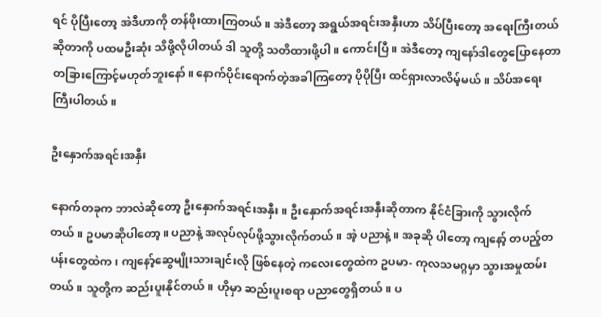ရင် ပိုပြီးတော့ အဲဒီဟာကို တန်ဖိုးထားကြတယ်။ အဲဒီတော့ အရွယ်အရင်းအနှီးဟာ သိပ်ပြီးတော့ အရေးကြီးတယ်ဆိုတာကို ပထမဦးဆုံး သိဖို့လိုပါတယ် ဒါ သူတို့ သတိထားဖို့ပါ။ ကောင်းပြီ။ အဲဒီတော့ ကျနော်ဒါတွေပြောနေတာ တခြားကြောင့်မဟုတ်ဘူးနော်။ နောက်ပိုင်းရောက်တဲ့အခါကြတော့ ပိုပိုပြီး ထင်ရှားလာလိမ့်မယ်။ သိပ်အရေးကြီးပါတယ်။

ဦးနှောက်အရင်းအနှီး

နောက်တခုက ဘာလဲဆိုတော့ ဦးနှောက်အရင်းအနှီး။ ဦးနှောက်အရင်းအနှီးဆိုတာက နိုင်ငံခြားကို သွားလိုက်တယ်။ ဥပမာဆိုပါတော့။ ပညာနဲ့ အလုပ်လုပ်ဖို့သွားလိုက်တယ်။ အဲ့ ပညာနဲ့။ အခုဆို ပါတော့ ကျနော့် တပည့်တပန်းတွေထဲက၊ ကျနော့်ဆွေမျိုးသားချင်းလို ဖြစ်နေတဲ့ ကလေးတွေထဲက ဥပမာ- ကုလသမဂ္ဂမှာ သွားအမှုထမ်းတယ်။ သူတို့က ဆည်းပူးနိုင်တယ်။ ဟိုမှာ ဆည်းပူးစရာ ပညာတွေရှိတယ်။ ပ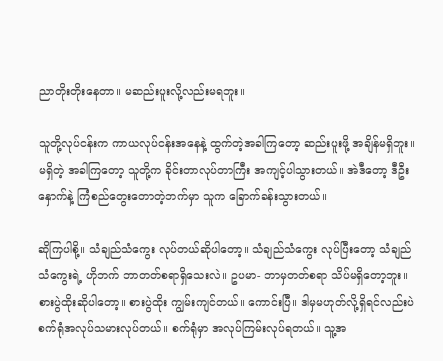ညာတိုးတိုးနေတာ။ မဆည်းပူးလို့လည်းမရဘူး။

သူတို့လုပ်ငန်းက ကာယလုပ်ငန်းအနေနဲ့ ထွက်တဲ့အခါကြတော့ ဆည်းပူးဖို့ အချိန်မရှိဘူး။ မရှိတဲ့ အခါကြတော့ သူတို့က ခိုင်းတာလုပ်တာကြီး အကျင့်ပါသွားတယ်။ အဲဒီတော့ ဒီဦးနှောက်နဲ့ ကြံစည်တွေးတောတဲ့ဘက်မှာ သူက ခြောက်ခန်းသွားတယ်။

ဆိုကြပါစို့။ သံချည်သံကွေး လုပ်တယ်ဆိုပါတော့။ သံချည်သံကွေး လုပ်ပြီးတော့ သံချည်သံကွေးရဲ့ ဟိုဘက် ဘာတတ်စရာရှိသေးလဲ။ ဥပမာ- ဘာမှတတ်စရာ သိပ်မရှိတော့ဘူး။ စားပွဲထိုးဆိုပါတော့။ စားပွဲထိုး ကျွမ်းကျင်တယ်။ ကောင်းပြီ။ ဒါမှမဟုတ်လို့ရှိရင်လည်းပဲ စက်ရုံအလုပ်သမားလုပ်တယ်။ စက်ရုံမှာ အလုပ်ကြမ်းလုပ်ရတယ်။ သူ့အ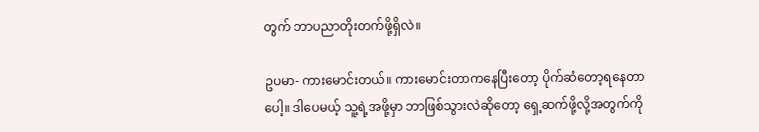တွက် ဘာပညာတိုးတက်ဖို့ရှိလဲ။

ဥပမာ- ကားမောင်းတယ်။ ကားမောင်းတာကနေပြီးတော့ ပိုက်ဆံတော့ရနေတာပေါ့။ ဒါပေမယ့် သူ့ရဲ့အဖို့မှာ ဘာဖြစ်သွားလဲဆိုတော့ ရှေ့ဆက်ဖို့လို့အတွက်ကို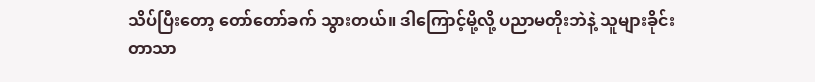သိပ်ပြီးတော့ တော်တော်ခက် သွားတယ်။ ဒါကြောင့်မို့လို့ ပညာမတိုးဘဲနဲ့ သူများခိုင်းတာသာ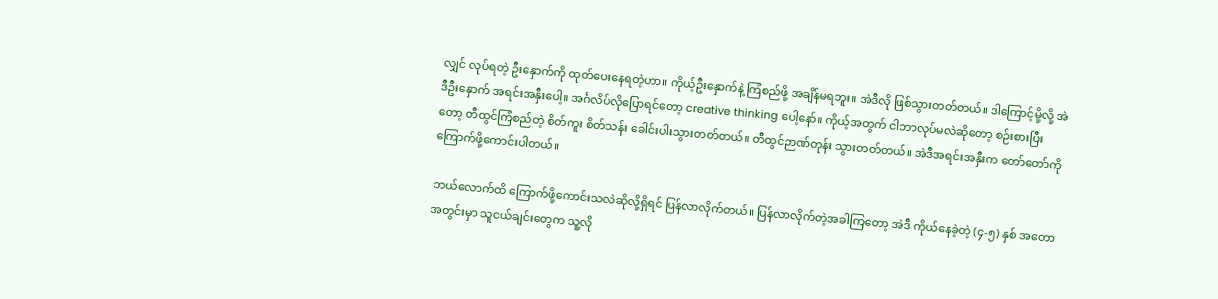လျှင် လုပ်ရတဲ့ ဦးနှောက်ကို ထုတ်ပေးနေရတဲ့ဟာ။ ကိုယ့်ဦးနှောက်နဲ့ ကြံစည်ဖို့ အချိန်မရဘူး။ အဲဒီလို ဖြစ်သွားတတ်တယ်။ ဒါကြောင့်မို့လို့ အဲဒီဦးနှောက် အရင်းအနှီးပေါ့။ အင်္ဂလိပ်လိုပြောရင်တော့ creative thinking ပေါ့နော်။ ကိုယ့်အတွက် ငါဘာလုပ်မလဲဆိုတော့ စဉ်းစားပြီးတော့ တီထွင်ကြံစည်တဲ့ စိတ်ကူး စိတ်သန်း ခေါင်းပါးသွားတတ်တယ်။ တီထွင်ဉာဏ်တုန်း သွားတတ်တယ်။ အဲဒီအရင်းအနှီးက တော်တော်ကိုကြောက်ဖို့ကောင်းပါတယ်။

ဘယ်လောက်ထိ ကြောက်ဖို့ကောင်းသလဲဆိုလို့ရှိရင် ပြန်လာလိုက်တယ်။ ပြန်လာလိုက်တဲ့အခါကြတော့ အဲဒီ ကိုယ်နေခဲ့တဲ့ (၄-၅) နှစ် အတောအတွင်းမှာ သူငယ်ချင်းတွေက သူ့လို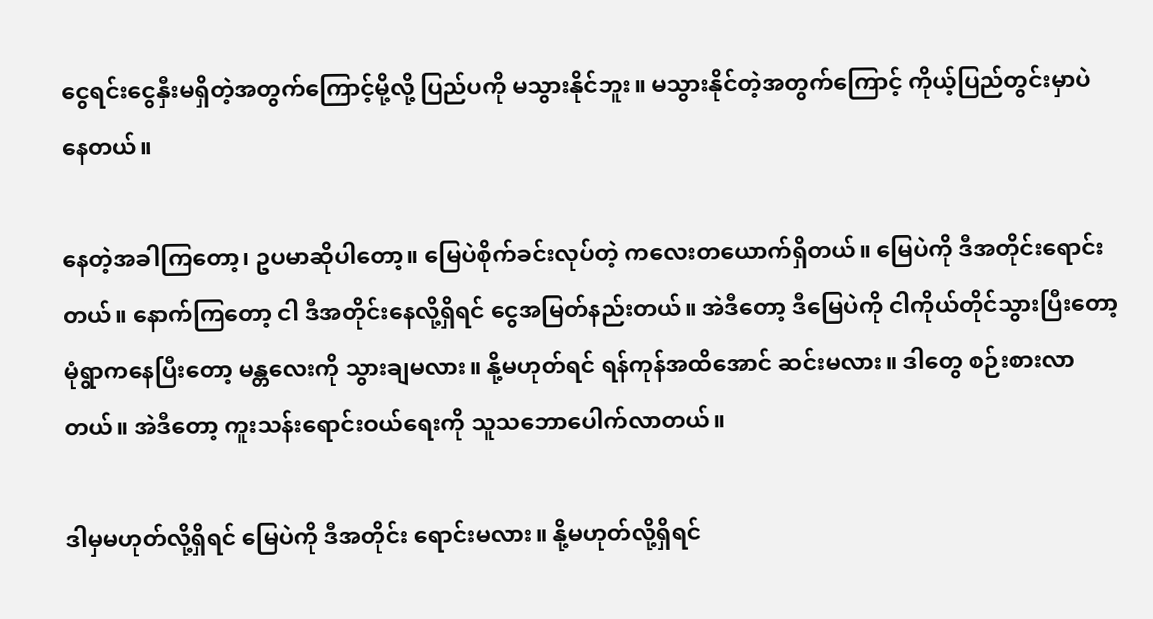ငွေရင်းငွေနှီးမရှိတဲ့အတွက်ကြောင့်မို့လို့ ပြည်ပကို မသွားနိုင်ဘူး။ မသွားနိုင်တဲ့အတွက်ကြောင့် ကိုယ့်ပြည်တွင်းမှာပဲနေတယ်။

နေတဲ့အခါကြတော့၊ ဥပမာဆိုပါတော့။ မြေပဲစိုက်ခင်းလုပ်တဲ့ ကလေးတယောက်ရှိတယ်။ မြေပဲကို ဒီအတိုင်းရောင်းတယ်။ နောက်ကြတော့ ငါ ဒီအတိုင်းနေလို့ရှိရင် ငွေအမြတ်နည်းတယ်။ အဲဒီတော့ ဒီမြေပဲကို ငါကိုယ်တိုင်သွားပြီးတော့ မုံရွာကနေပြီးတော့ မန္တလေးကို သွားချမလား။ နို့မဟုတ်ရင် ရန်ကုန်အထိအောင် ဆင်းမလား။ ဒါတွေ စဉ်းစားလာတယ်။ အဲဒီတော့ ကူးသန်းရောင်းဝယ်ရေးကို သူသဘောပေါက်လာတယ်။

ဒါမှမဟုတ်လို့ရှိရင် မြေပဲကို ဒီအတိုင်း ရောင်းမလား။ နို့မဟုတ်လို့ရှိရင်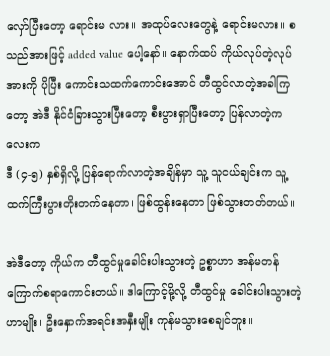လှော်ပြီးတော့ ရောင်းမ လား။ အထုပ်လေးတွေနဲ့ ရောင်းမလား။ စသည်အားဖြင့် added value ပေါ့နော်။ နောက်ထပ် ကိုယ်လုပ်တဲ့လုပ်အားကို ပိုပြီး ကောင်းသထက်ကောင်းအောင် တီထွင်လာတဲ့အခါကြတော့ အဲဒီ နိုင်ငံခြားသွားပြီးတော့ စီးပွားရှာပြီးတော့ ပြန်လာတဲ့ကလေးက
ဒီ (၄-၅) နှစ်ရှိလို့ ပြန်ရောက်လာတဲ့အချိန်မှာ သူ့ သူငယ်ချင်းက သူ့ထက်ကြီးပွားတိုးတက်နေတာ၊ ဖြစ်ထွန်းနေတာ ဖြစ်သွားတတ်တယ်။

အဲဒီတော့ ကိုယ်က တီထွင်မှုခေါင်းပါးသွားတဲ့ ဥစ္စာဟာ အန်မတန်ကြောက်စရာကောင်းတယ်။ ဒါကြောင့်မို့လို့ တီထွင်မှု ခေါင်းပါးသွားတဲ့ဟာမျိုး၊ ဦးနှောက်အရင်းအနှီးမျိုး ကုန်မသွားစေချင်ဘူး။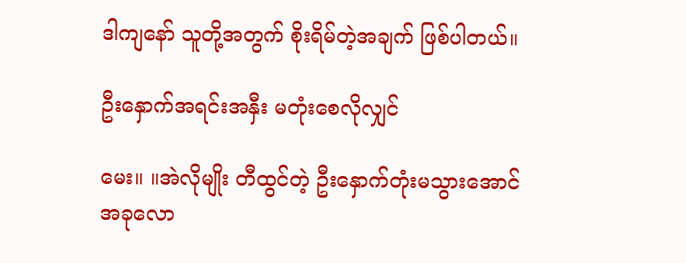ဒါကျနော် သူတို့အတွက် စိုးရိမ်တဲ့အချက် ဖြစ်ပါတယ်။

ဦးနှောက်အရင်းအနှီး မတုံးစေလိုလျှင်

မေး။ ။အဲလိုမျိုး တီထွင်တဲ့ ဦးနှောက်တုံးမသွားအောင် အခုလော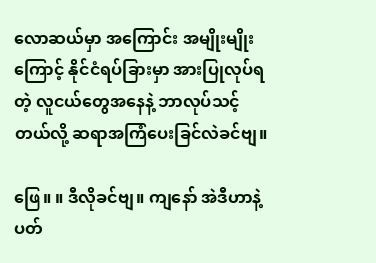လောဆယ်မှာ အကြောင်း အမျိုးမျိုးကြောင့် နိုင်ငံရပ်ခြားမှာ အားပြုလုပ်ရတဲ့ လူငယ်တွေအနေနဲ့ ဘာလုပ်သင့် တယ်လို့ ဆရာအကြံပေးခြင်လဲခင်ဗျ။

ဖြေ။ ။ ဒီလိုခင်ဗျ။ ကျနော် အဲဒီဟာနဲ့ ပတ်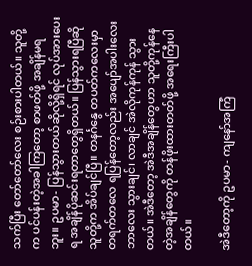သက်ပြီး တော်တော်လေး စဉ်းစားပါတယ်။ သူတို့ က ပင်ပန်းတဲ့အခါကြတော့ စာဖတ်ဖို့ အချိန်မရဘူး။ ဥပမာ- ပြန်သွားတယ်ဆိုလို့ရှိရင် လုပ်အားပေး ရ အချိန်ပိုဆင်းရတာတွေရှိတယ်။ ပြန်သွားရပြီဆို သူတို့က အိပ်ချင်ပြီ။ တနင်္ဂနွေ တပတ်ကလေးမှာ တရက်တလေ ရပြန်တော့လည်း အပျော်အပါးလေး ဘာလေး သွားချင်၊ လာချင် အဲလိုကုန်ကုန် သွားတယ်။ အဲဒီတော့ အဲဒီအချိန်တွေဟာ သူတို့ကုန်နေတဲ့အချိန်တွေကို တန်ဖိုးထားတတ်ဖို့ အရေးကြီးပါတယ်။

အဲဒီတော့ကို ဥပမာ- ကျနော်အကြံ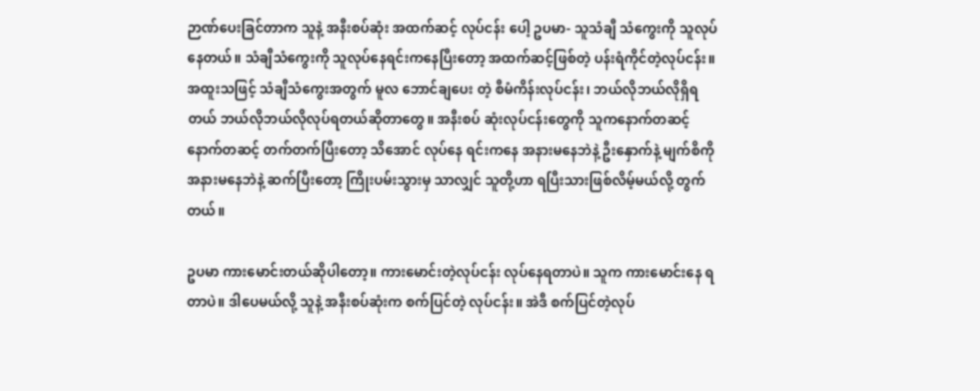ဉာဏ်ပေးခြင်တာက သူနဲ့ အနီးစပ်ဆုံး အထက်ဆင့် လုပ်ငန်း ပေါ့ ဥပမာ- သူသံချီ သံကွေးကို သူလုပ်နေတယ်။ သံချီသံကွေးကို သူလုပ်နေရင်းကနေပြီးတော့ အထက်ဆင့်ဖြစ်တဲ့ ပန်းရံကိုင်တဲ့လုပ်ငန်း။ အထူးသဖြင့် သံချီသံကွေးအတွက် မူလ ဘောင်ချပေး တဲ့ စီမံကိန်းလုပ်ငန်း၊ ဘယ်လိုဘယ်လိုရှိရတယ် ဘယ်လိုဘယ်လိုလုပ်ရတယ်ဆိုတာတွေ။ အနီးစပ် ဆုံးလုပ်ငန်းတွေကို သူကနောက်တဆင့် နောက်တဆင့် တက်တက်ပြီးတော့ သိအောင် လုပ်နေ ရင်းကနေ အနားမနေဘဲနဲ့ ဦးနှောက်နဲ့ မျက်စိကို အနားမနေဘဲနဲ့ ဆက်ပြီးတော့ ကြိုးပမ်းသွားမှ သာလျှင် သူတို့ဟာ ရပြီးသားဖြစ်လိမ့်မယ်လို့ တွက်တယ်။

ဥပမာ ကားမောင်းတယ်ဆိုပါတော့။ ကားမောင်းတဲ့လုပ်ငန်း လုပ်နေရတာပဲ။ သူက ကားမောင်းနေ ရတာပဲ။ ဒါပေမယ်လို့ သူနဲ့ အနီးစပ်ဆုံးက စက်ပြင်တဲ့ လုပ်ငန်း။ အဲဒီ စက်ပြင်တဲ့လုပ်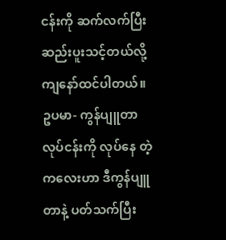ငန်းကို ဆက်လက်ပြီး ဆည်းပူးသင့်တယ်လို့ ကျနော်ထင်ပါတယ်။ ဥပမာ- ကွန်ပျူတာလုပ်ငန်းကို လုပ်နေ တဲ့ကလေးဟာ ဒီကွန်ပျူတာနဲ့ ပတ်သက်ပြီး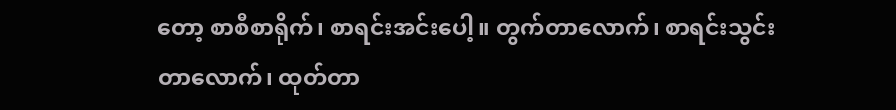တော့ စာစီစာရိုက်၊ စာရင်းအင်းပေါ့။ တွက်တာလောက်၊ စာရင်းသွင်းတာလောက်၊ ထုတ်တာ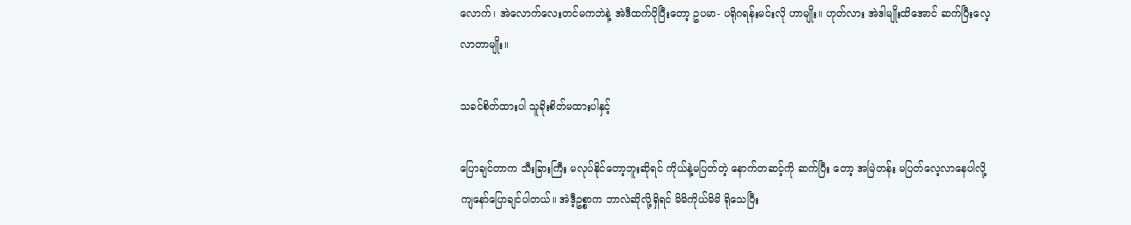လောက်၊ အဲလောက်လေးတင်မကဘဲနဲ့ အဲဒီထက်ပိုပြီးတော့ ဥပမာ- ပရိုဂရန်းမင်းလို ဟာမျိုး။ ဟုတ်လား အဲဒါမျိုးထိအောင် ဆက်ပြီးလေ့လာတာမျိုး။

သခင်စိတ်ထားပါ သူခိုးစိတ်မထားပါနှင့်

ပြောချင်တာက သီးခြားကြီး မလုပ်နိုင်တော့ဘူးဆိုရင် ကိုယ်နဲ့မပြတ်တဲ့ နောက်တဆင့်ကို ဆက်ပြီး တော့ အမြဲတန်း မပြတ်လေ့လာနေပါလို့ ကျနော်ပြောချင်ပါတယ်။ အဲဒီ့ဥစ္စာက ဘာလဲဆိုလို့ရှိရင် မိမိကိုယ်မိမိ ရိုသေပြီး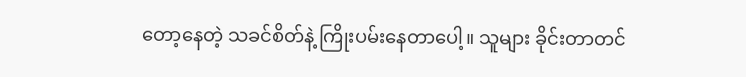တော့နေတဲ့ သခင်စိတ်နဲ့ ကြိုးပမ်းနေတာပေါ့။ သူများ ခိုင်းတာတင်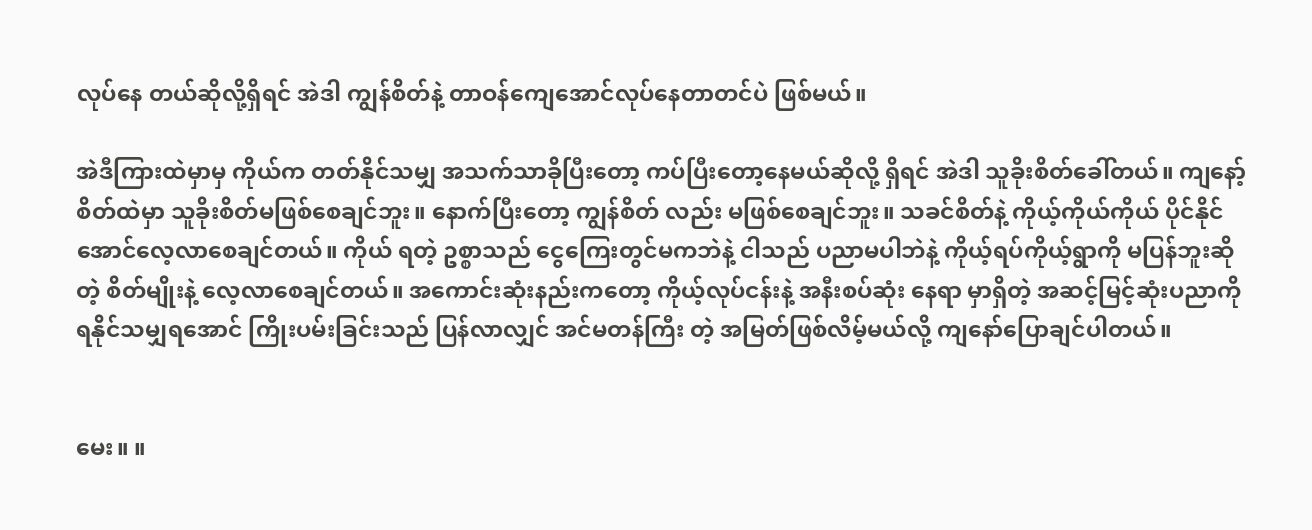လုပ်နေ တယ်ဆိုလို့ရှိရင် အဲဒါ ကျွန်စိတ်နဲ့ တာဝန်ကျေအောင်လုပ်နေတာတင်ပဲ ဖြစ်မယ်။

အဲဒီကြားထဲမှာမှ ကိုယ်က တတ်နိုင်သမျှ အသက်သာခိုပြီးတော့ ကပ်ပြီးတော့နေမယ်ဆိုလို့ ရှိရင် အဲဒါ သူခိုးစိတ်ခေါ်တယ်။ ကျနော့်စိတ်ထဲမှာ သူခိုးစိတ်မဖြစ်စေချင်ဘူး။ နောက်ပြီးတော့ ကျွန်စိတ် လည်း မဖြစ်စေချင်ဘူး။ သခင်စိတ်နဲ့ ကိုယ့်ကိုယ်ကိုယ် ပိုင်နိုင်အောင်လေ့လာစေချင်တယ်။ ကိုယ် ရတဲ့ ဥစ္စာသည် ငွေကြေးတွင်မကဘဲနဲ့ ငါသည် ပညာမပါဘဲနဲ့ ကိုယ့်ရပ်ကိုယ့်ရွာကို မပြန်ဘူးဆိုတဲ့ စိတ်မျိုးနဲ့ လေ့လာစေချင်တယ်။ အကောင်းဆုံးနည်းကတော့ ကိုယ့်လုပ်ငန်းနဲ့ အနီးစပ်ဆုံး နေရာ မှာရှိတဲ့ အဆင့်မြင့်ဆုံးပညာကို ရနိုင်သမျှရအောင် ကြိုးပမ်းခြင်းသည် ပြန်လာလျှင် အင်မတန်ကြီး တဲ့ အမြတ်ဖြစ်လိမ့်မယ်လို့ ကျနော်ပြောချင်ပါတယ်။


မေး။ ။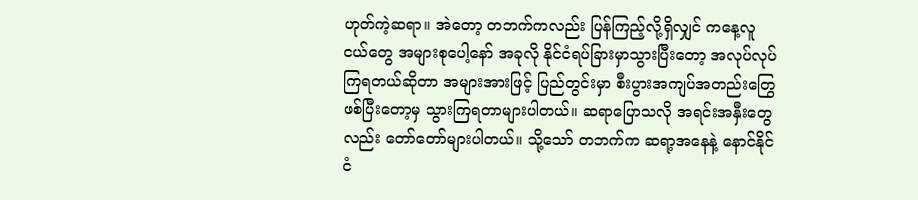ဟုတ်ကဲ့ဆရာ။ အဲတော့ တဘက်ကလည်း ပြန်ကြည့်လို့ရှိလျှင် ကနေ့လူငယ်တွေ အများစုပေါ့နော် အခုလို နိုင်ငံရပ်ခြားမှာသွားပြီးတော့ အလုပ်လုပ်ကြရတယ်ဆိုတာ အများအားဖြင့် ပြည်တွင်းမှာ စီးပွားအကျပ်အတည်းတြွေဖစ်ပြီးတော့မှ သွားကြရတာများပါတယ်။ ဆရာပြောသလို အရင်းအနှီးတွေလည်း တော်တော်များပါတယ်။ သို့သော် တဘက်က ဆရာ့အနေနဲ့ နောင်နိုင်ငံ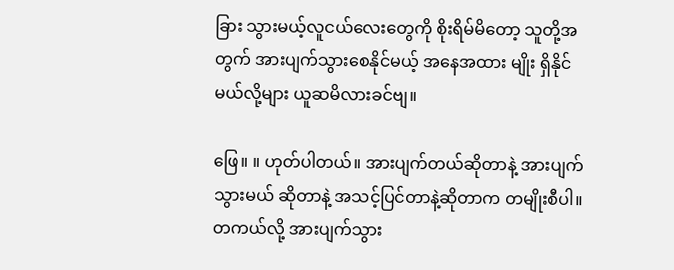ခြား သွားမယ့်လူငယ်လေးတွေကို စိုးရိမ်မိတော့ သူတို့အတွက် အားပျက်သွားစေနိုင်မယ့် အနေအထား မျိုး ရှိနိုင်မယ်လို့များ ယူဆမိလားခင်ဗျ။

ဖြေ။ ။ ဟုတ်ပါတယ်။ အားပျက်တယ်ဆိုတာနဲ့ အားပျက်သွားမယ် ဆိုတာနဲ့ အသင့်ပြင်တာနဲ့ဆိုတာက တမျိုးစီပါ။ တကယ်လို့ အားပျက်သွား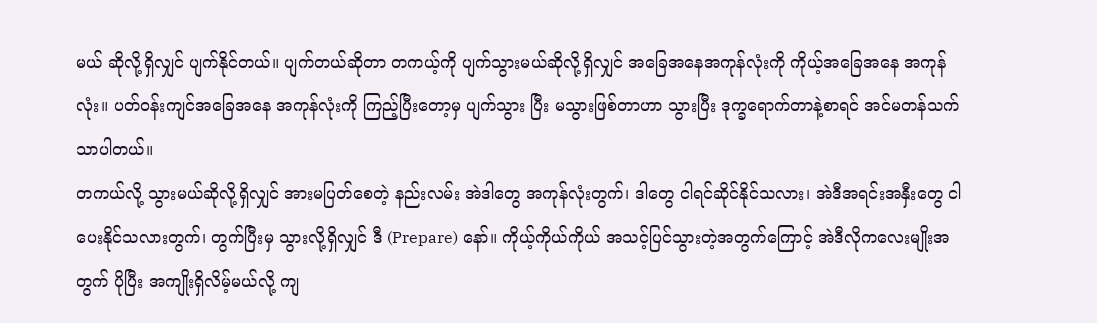မယ် ဆိုလို့ရှိလျှင် ပျက်နိုင်တယ်။ ပျက်တယ်ဆိုတာ တကယ့်ကို ပျက်သွားမယ်ဆိုလို့ရှိလျှင် အခြေအနေအကုန်လုံးကို ကိုယ့်အခြေအနေ အကုန်လုံး။ ပတ်ဝန်းကျင်အခြေအနေ အကုန်လုံးကို ကြည့်ပြီးတော့မှ ပျက်သွား ပြီး မသွားဖြစ်တာဟာ သွားပြီး ဒုက္ခရောက်တာနဲ့စာရင် အင်မတန်သက်သာပါတယ်။
တကယ်လို့ သွားမယ်ဆိုလို့ရှိလျှင် အားမပြတ်စေတဲ့ နည်းလမ်း အဲဒါတွေ အကုန်လုံးတွက်၊ ဒါတွေ ငါရင်ဆိုင်နိုင်သလား၊ အဲဒီအရင်းအနှီးတွေ ငါပေးနိုင်သလားတွက်၊ တွက်ပြီးမှ သွားလို့ရှိလျှင် ဒီ (Prepare) နော်။ ကိုယ့်ကိုယ်ကိုယ် အသင့်ပြင်သွားတဲ့အတွက်ကြောင့် အဲဒီလိုကလေးမျိုးအတွက် ပိုပြီး အကျိုးရှိလိမ့်မယ်လို့ ကျ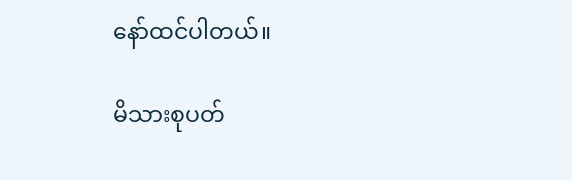နော်ထင်ပါတယ်။

မိသားစုပတ်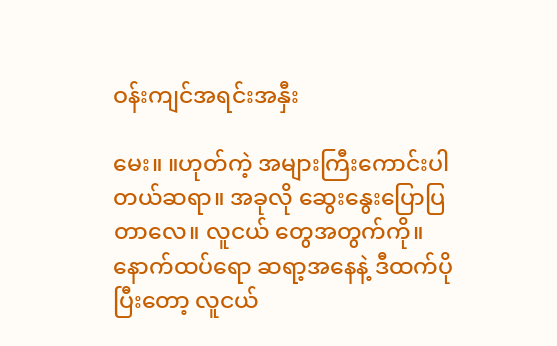ဝန်းကျင်အရင်းအနှီး

မေး။ ။ဟုတ်ကဲ့ အများကြီးကောင်းပါတယ်ဆရာ။ အခုလို ဆွေးနွေးပြောပြတာလေ။ လူငယ် တွေအတွက်ကို။ နောက်ထပ်ရော ဆရာ့အနေနဲ့ ဒီထက်ပိုပြီးတော့ လူငယ်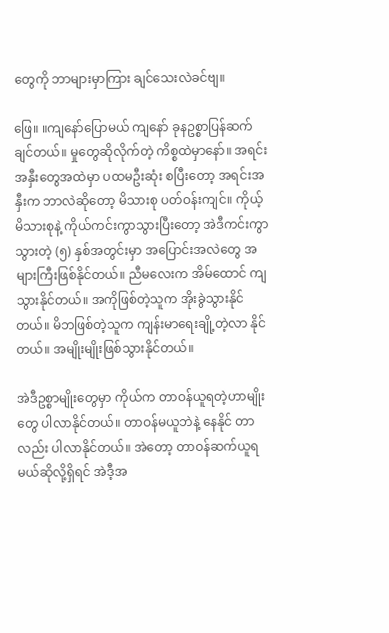တွေကို ဘာများမှာကြား ချင်သေးလဲခင်ဗျ။

ဖြေ။ ။ကျနော်ပြောမယ် ကျနော် ခုနဥစ္စာပြန်ဆက်ချင်တယ်။ မှုတွေဆိုလိုက်တဲ့ ကိစ္စထဲမှာနော်။ အရင်းအနှီးတွေအထဲမှာ ပထမဦးဆုံး စပြီးတော့ အရင်းအနှီးက ဘာလဲဆိုတော့ မိသားစု ပတ်ဝန်းကျင်။ ကိုယ့်မိသားစုနဲ့ ကိုယ်ကင်းကွာသွားပြီးတော့ အဲဒီကင်းကွာ သွားတဲ့ (၅) နှစ်အတွင်းမှာ အပြောင်းအလဲတွေ အများကြီးဖြစ်နိုင်တယ်။ ညီမလေးက အိမ်ထောင် ကျသွားနိုင်တယ်။ အကိုဖြစ်တဲ့သူက အိုးခွဲသွားနိုင်တယ်။ မိဘဖြစ်တဲ့သူက ကျန်းမာရေးချို့တဲ့လာ နိုင်တယ်။ အမျိုးမျိုးဖြစ်သွားနိုင်တယ်။

အဲဒီဥစ္စာမျိုးတွေမှာ ကိုယ်က တာဝန်ယူရတဲ့ဟာမျိုးတွေ ပါလာနိုင်တယ်။ တာဝန်မယူဘဲနဲ့ နေနိုင် တာလည်း ပါလာနိုင်တယ်။ အဲတော့ တာဝန်ဆက်ယူရမယ်ဆိုလို့ရှိရင် အဲဒီ့အ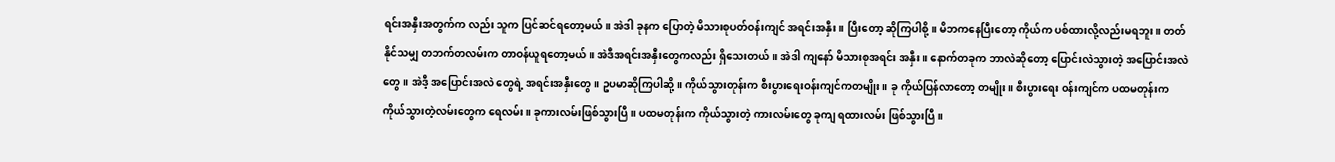ရင်းအနှီးအတွက်က လည်း သူက ပြင်ဆင်ရတော့မယ်။ အဲဒါ ခုနက ပြောတဲ့ မိသားစုပတ်ဝန်းကျင် အရင်းအနှီး။ ပြီးတော့ ဆိုကြပါစို့။ မိဘကနေပြီးတော့ ကိုယ်က ပစ်ထားလို့လည်းမရဘူး။ တတ်နိုင်သမျှ တဘက်တလမ်းက တာဝန်ယူရတော့မယ်။ အဲဒီအရင်းအနှီးတွေကလည်း ရှိသေးတယ်။ အဲဒါ ကျနော် မိသားစုအရင်း အနှီး။ နောက်တခုက ဘာလဲဆိုတော့ ပြောင်းလဲသွားတဲ့ အပြောင်းအလဲတွေ။ အဲဒီ့ အပြောင်းအလဲ တွေရဲ့ အရင်းအနှီးတွေ။ ဥပမာဆိုကြပါဆို့။ ကိုယ်သွားတုန်းက စီးပွားရေးဝန်းကျင်ကတမျိုး။ ခု ကိုယ်ပြန်လာတော့ တမျိုး။ စီးပွားရေး ၀န်းကျင်က ပထမတုန်းက ကိုယ်သွားတဲ့လမ်းတွေက ရေလမ်း။ ခုကားလမ်းဖြစ်သွားပြီ။ ပထမတုန်းက ကိုယ်သွားတဲ့ ကားလမ်းတွေ ခုကျ ရထားလမ်း ဖြစ်သွားပြီ။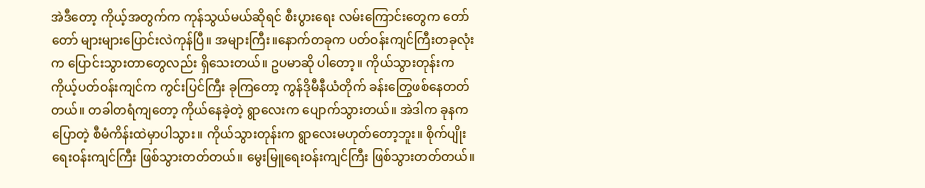အဲဒီတော့ ကိုယ့်အတွက်က ကုန်သွယ်မယ်ဆိုရင် စီးပွားရေး လမ်းကြောင်းတွေက တော်တော် များများပြောင်းလဲကုန်ပြီ။ အများကြီး။နောက်တခုက ပတ်ဝန်းကျင်ကြီးတခုလုံးက ပြောင်းသွားတာတွေလည်း ရှိသေးတယ်။ ဥပမာဆို ပါတော့။ ကိုယ်သွားတုန်းက ကိုယ့်ပတ်ဝန်းကျင်က ကွင်းပြင်ကြီး ခုကြတော့ ကွန်ဒိုမီနီယံတိုက် ခန်းတြွေဖစ်နေတတ်တယ်။ တခါတရံကျတော့ ကိုယ်နေခဲ့တဲ့ ရွာလေးက ပျောက်သွားတယ်။ အဲဒါက ခုနကပြောတဲ့ စီမံကိန်းထဲမှာပါသွား။ ကိုယ်သွားတုန်းက ရွာလေးမဟုတ်တော့ဘူး။ စိုက်ပျိုးရေးဝန်းကျင်ကြီး ဖြစ်သွားတတ်တယ်။ မွေးမြူရေးဝန်းကျင်ကြီး ဖြစ်သွားတတ်တယ်။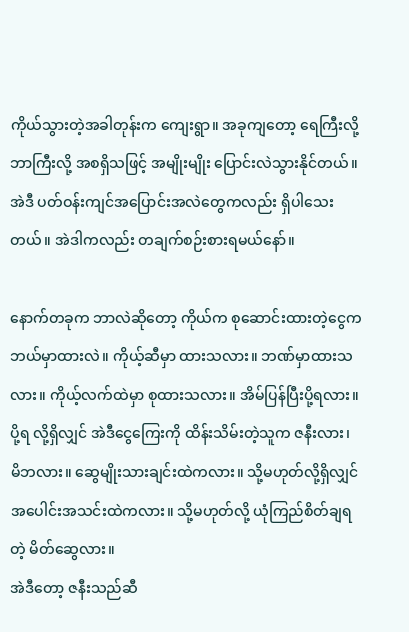ကိုယ်သွားတဲ့အခါတုန်းက ကျေးရွာ။ အခုကျတော့ ရေကြီးလို့ ဘာကြီးလို့ အစရှိသဖြင့် အမျိုးမျိုး ပြောင်းလဲသွားနိုင်တယ်။ အဲဒီ ပတ်ဝန်းကျင်အပြောင်းအလဲတွေကလည်း ရှိပါသေးတယ်။ အဲဒါကလည်း တချက်စဉ်းစားရမယ်နော်။

နောက်တခုက ဘာလဲဆိုတော့ ကိုယ်က စုဆောင်းထားတဲ့ငွေက ဘယ်မှာထားလဲ။ ကိုယ့်ဆီမှာ ထားသလား။ ဘဏ်မှာထားသလား။ ကိုယ့်လက်ထဲမှာ စုထားသလား။ အိမ်ပြန်ပြီးပို့ရလား။ ပို့ရ လို့ရှိလျှင် အဲဒီငွေကြေးကို ထိန်းသိမ်းတဲ့သူက ဇနီးလား၊ မိဘလား။ ဆွေမျိုးသားချင်းထဲကလား။ သို့မဟုတ်လို့ရှိလျှင် အပေါင်းအသင်းထဲကလား။ သို့မဟုတ်လို့ ယုံကြည်စိတ်ချရတဲ့ မိတ်ဆွေလား။
အဲဒီတော့ ဇနီးသည်ဆီ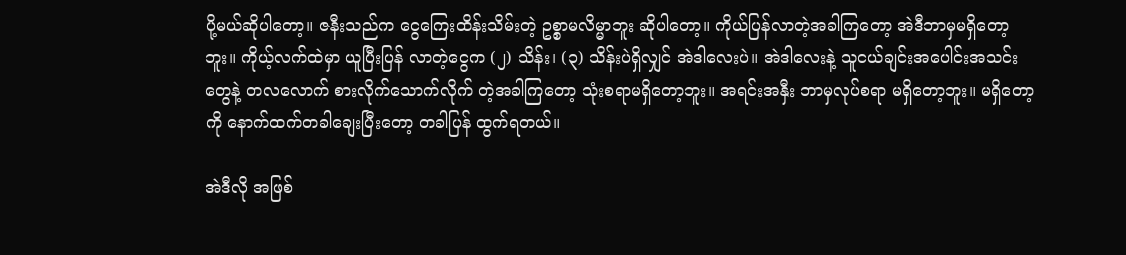ပို့မယ်ဆိုပါတော့။ ဇနီးသည်က ငွေကြေးထိန်းသိမ်းတဲ့ ဥစ္စာမလိမ္မာဘူး ဆိုပါတော့။ ကိုယ်ပြန်လာတဲ့အခါကြတော့ အဲဒီဘာမှမရှိတော့ဘူး။ ကိုယ့်လက်ထဲမှာ ယူပြီးပြန် လာတဲ့ငွေက (၂) သိန်း၊ (၃) သိန်းပဲရှိလျှင် အဲဒါလေးပဲ။ အဲဒါလေးနဲ့ သူငယ်ချင်းအပေါင်းအသင်း တွေနဲ့ တလလောက် စားလိုက်သောက်လိုက် တဲ့အခါကြတော့ သုံးစရာမရှိတော့ဘူး။ အရင်းအနှီး ဘာမှလုပ်စရာ မရှိတော့ဘူး။ မရှိတော့ကို နောက်ထက်တခါချေးပြီးတော့ တခါပြန် ထွက်ရတယ်။

အဲဒီလို အဖြစ်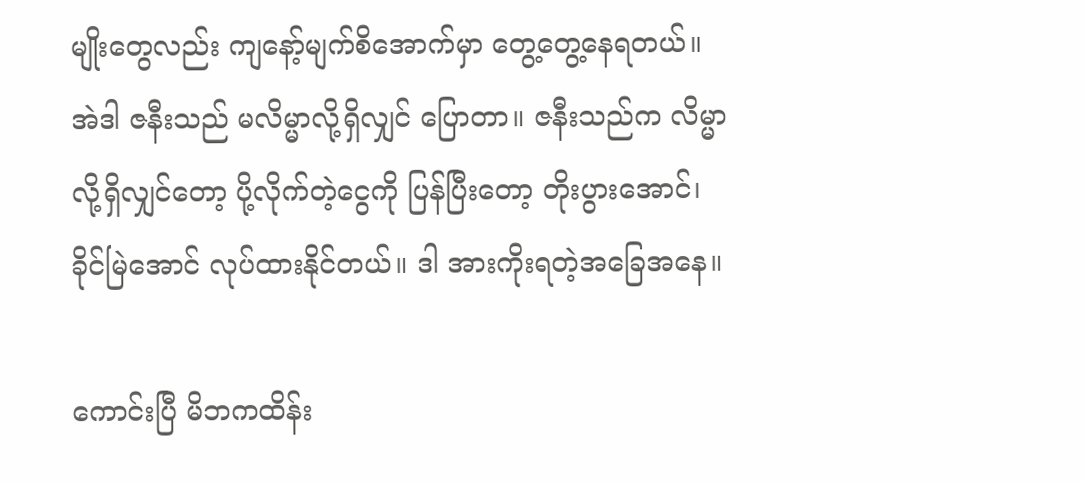မျိုးတွေလည်း ကျနော့်မျက်စိအောက်မှာ တွေ့တွေ့နေရတယ်။ အဲဒါ ဇနီးသည် မလိမ္မာလို့ရှိလျှင် ပြောတာ။ ဇနီးသည်က လိမ္မာလို့ရှိလျှင်တော့ ပို့လိုက်တဲ့ငွေကို ပြန်ပြီးတော့ တိုးပွားအောင်၊ ခိုင်မြဲအောင် လုပ်ထားနိုင်တယ်။ ဒါ အားကိုးရတဲ့အခြေအနေ။

ကောင်းပြီ မိဘကထိန်း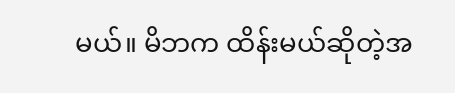မယ်။ မိဘက ထိန်းမယ်ဆိုတဲ့အ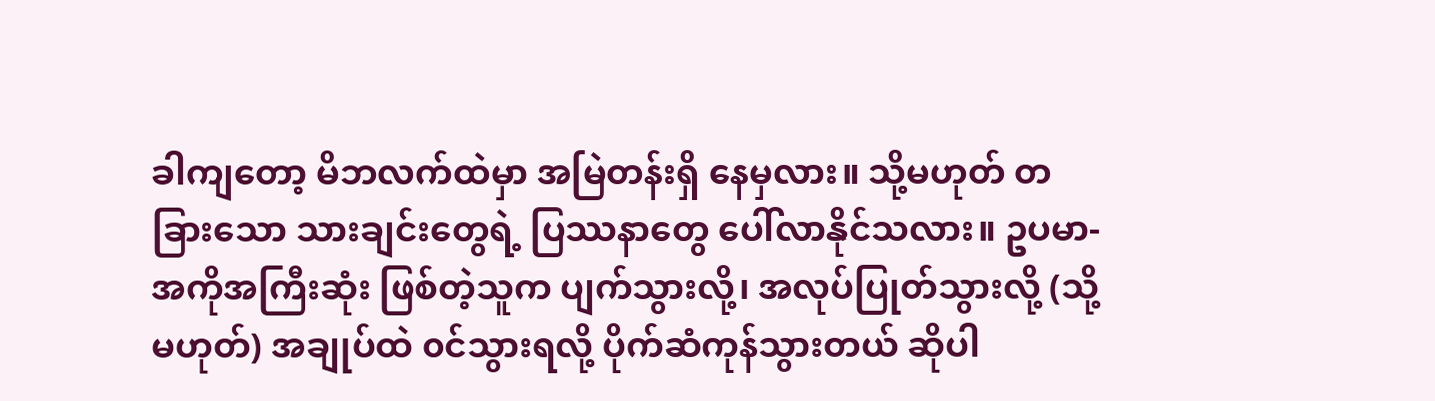ခါကျတော့ မိဘလက်ထဲမှာ အမြဲတန်းရှိ နေမှလား။ သို့မဟုတ် တခြားသော သားချင်းတွေရဲ့ ပြဿနာတွေ ပေါ်လာနိုင်သလား။ ဥပမာ- အကိုအကြီးဆုံး ဖြစ်တဲ့သူက ပျက်သွားလို့၊ အလုပ်ပြုတ်သွားလို့ (သို့မဟုတ်) အချုပ်ထဲ ၀င်သွားရလို့ ပိုက်ဆံကုန်သွားတယ် ဆိုပါ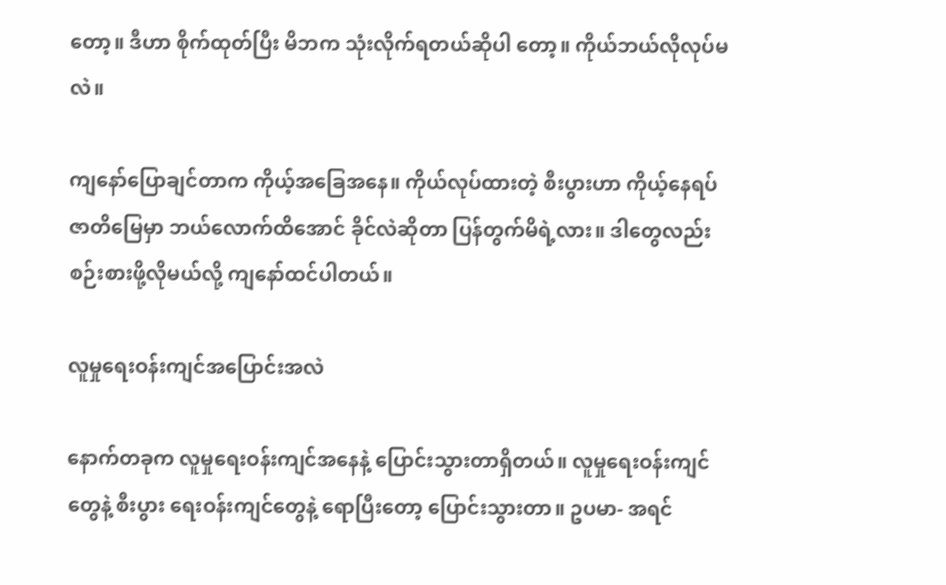တော့။ ဒီဟာ စိုက်ထုတ်ပြီး မိဘက သုံးလိုက်ရတယ်ဆိုပါ တော့။ ကိုယ်ဘယ်လိုလုပ်မလဲ။

ကျနော်ပြောချင်တာက ကိုယ့်အခြေအနေ။ ကိုယ်လုပ်ထားတဲ့ စီးပွားဟာ ကိုယ့်နေရပ် ဇာတိမြေမှာ ဘယ်လောက်ထိအောင် ခိုင်လဲဆိုတာ ပြန်တွက်မိရဲ့လား။ ဒါတွေလည်း စဉ်းစားဖို့လိုမယ်လို့ ကျနော်ထင်ပါတယ်။

လူမှုရေးဝန်းကျင်အပြောင်းအလဲ

နောက်တခုက လူမှုရေးဝန်းကျင်အနေနဲ့ ပြောင်းသွားတာရှိတယ်။ လူမှုရေးဝန်းကျင်တွေနဲ့ စီးပွား ရေးဝန်းကျင်တွေနဲ့ ရောပြီးတော့ ပြောင်းသွားတာ။ ဥပမာ- အရင်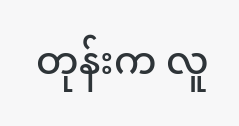တုန်းက လူ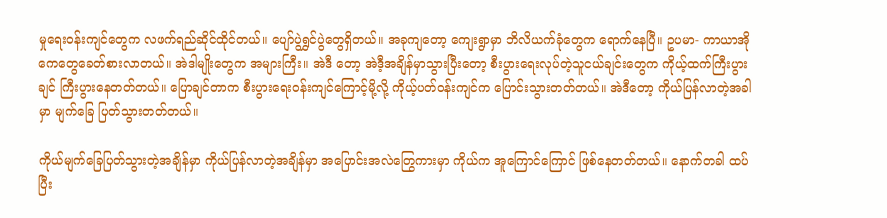မှုရေးဝန်းကျင်တွေက လဖက်ရည်ဆိုင်ထိုင်တယ်။ ပျော်ပွဲရွှင်ပွဲတွေရှိတယ်။ အခုကျတော့ ကျေးရွာမှာ ဘိလိယက်ခုံတွေက ရောက်နေပြီ။ ဥပမာ- ကာယာအိုကေတွေခေတ်စားလာတယ်။ အဲဒါမျိုးတွေက အများကြီး။ အဲဒီ တော့ အဲဒီ့အချိန်မှာသွားပြီးတော့ စီးပွားရေးလုပ်တဲ့သူငယ်ချင်းတွေက ကိုယ့်ထက်ကြီးပွားချင် ကြီးပွားနေတတ်တယ်။ ပြောချင်တာက စီးပွားရေးဝန်းကျင်ကြောင့်မို့လို့ ကိုယ့်ပတ်ဝန်းကျင်က ပြောင်းသွားတတ်တယ်။ အဲဒီတော့ ကိုယ်ပြန်လာတဲ့အခါမှာ မျက်ခြေ ပြတ်သွားတတ်တယ်။

ကိုယ်မျက်ခြေပြတ်သွားတဲ့အချိန်မှာ ကိုယ်ပြန်လာတဲ့အချိန်မှာ အပြောင်းအလဲတြွေကားမှာ ကိုယ်က အူကြောင်ကြောင် ဖြစ်နေတတ်တယ်။ နောက်တခါ ထပ်ပြီး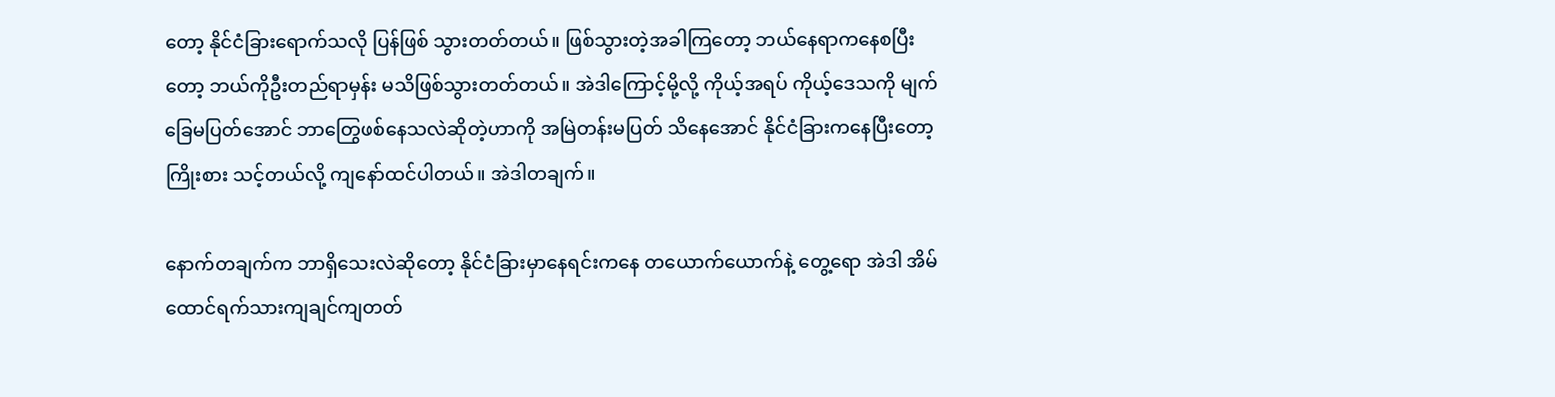တော့ နိုင်ငံခြားရောက်သလို ပြန်ဖြစ် သွားတတ်တယ်။ ဖြစ်သွားတဲ့အခါကြတော့ ဘယ်နေရာကနေစပြီးတော့ ဘယ်ကိုဦးတည်ရာမှန်း မသိဖြစ်သွားတတ်တယ်။ အဲဒါကြောင့်မို့လို့ ကိုယ့်အရပ် ကိုယ့်ဒေသကို မျက်ခြေမပြတ်အောင် ဘာတြွေဖစ်နေသလဲဆိုတဲ့ဟာကို အမြဲတန်းမပြတ် သိနေအောင် နိုင်ငံခြားကနေပြီးတော့ ကြိုးစား သင့်တယ်လို့ ကျနော်ထင်ပါတယ်။ အဲဒါတချက်။

နောက်တချက်က ဘာရှိသေးလဲဆိုတော့ နိုင်ငံခြားမှာနေရင်းကနေ တယောက်ယောက်နဲ့ တွေ့ရော အဲဒါ အိမ်ထောင်ရက်သားကျချင်ကျတတ်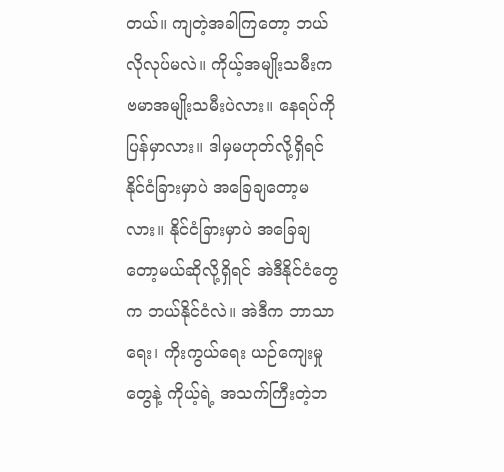တယ်။ ကျတဲ့အခါကြတော့ ဘယ်လိုလုပ်မလဲ။ ကိုယ့်အမျိုးသမီးက ဗမာအမျိုးသမီးပဲလား။ နေရပ်ကိုပြန်မှာလား။ ဒါမှမဟုတ်လို့ရှိရင် နိုင်ငံခြားမှာပဲ အခြေချတော့မလား။ နိုင်ငံခြားမှာပဲ အခြေချတော့မယ်ဆိုလို့ရှိရင် အဲဒီနိုင်ငံတွေက ဘယ်နိုင်ငံလဲ။ အဲဒီက ဘာသာရေး၊ ကိုးကွယ်ရေး ယဉ်ကျေးမှုတွေနဲ့ ကိုယ့်ရဲ့ အသက်ကြီးတဲ့ဘ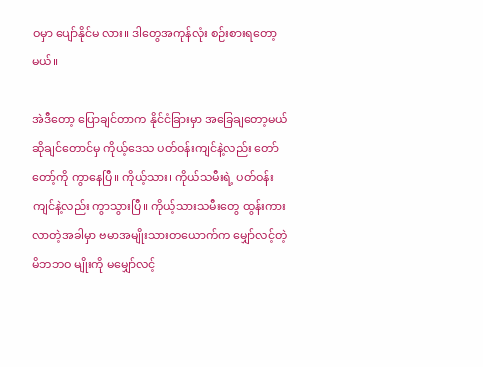ဝမှာ ပျော်နိုင်မ လား။ ဒါတွေအကုန်လုံး စဉ်းစားရတော့မယ်။

အဲဒီတော့ ပြောချင်တာက နိုင်ငံခြားမှာ အခြေချတော့မယ်ဆိုချင်တောင်မှ ကိုယ့်ဒေသ ပတ်ဝန်းကျင်နဲ့လည်း တော်တော့်ကို ကွာနေပြီ။ ကိုယ့်သား၊ ကိုယ်သမီးရဲ့ ပတ်ဝန်းကျင်နဲ့လည်း ကွာသွားပြီ။ ကိုယ့်သားသမီးတွေ ထွန်းကားလာတဲ့အခါမှာ ဗမာအမျိုးသားတယောက်က မျှော်လင့်တဲ့ မိဘဘဝ မျိုးကို မမျှော်လင့်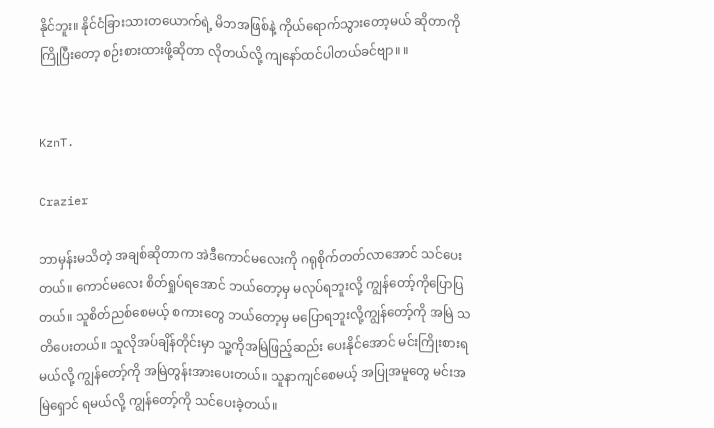နိုင်ဘူး။ နိုင်ငံခြားသားတယောက်ရဲ့ မိဘအဖြစ်နဲ့ ကိုယ်ရောက်သွားတော့မယ် ဆိုတာကို ကြိုပြီးတော့ စဉ်းစားထားဖို့ဆိုတာ လိုတယ်လို့ ကျနော်ထင်ပါတယ်ခင်ဗျာ။ ။


KznT.

Crazier

ဘာမှန်းမသိတဲ့ အချစ်ဆိုတာက အဲဒီကောင်မလေးကို ဂရုစိုက်တတ်လာအောင် သင်ပေးတယ်။ ကောင်မလေး စိတ်ရှုပ်ရအောင် ဘယ်တော့မှ မလုပ်ရဘူးလို့ ကျွန်တော့်ကိုပြောပြတယ်။ သူစိတ်ညစ်စေမယ့် စကားတွေ ဘယ်တော့မှ မပြောရဘူးလို့ကျွန်တော့်ကို အမြဲ သတိပေးတယ်။ သူလိုအပ်ချိန်တိုင်းမှာ သူ့ကိုအမြဲဖြည့်ဆည်း ပေးနိုင်အောင် မင်းကြိုးစားရမယ်လို့ ကျွန်တော့်ကို အမြဲတွန်းအားပေးတယ်။ သူနာကျင်စေမယ့် အပြုအမူတွေ မင်းအမြဲရှောင် ရမယ်လို့ ကျွန်တော့်ကို သင်ပေးခဲ့တယ်။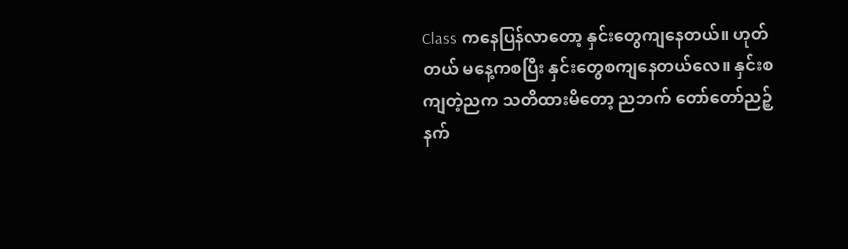Class ကနေပြန်လာတော့ နှင်းတွေကျနေတယ်။ ဟုတ်တယ် မနေ့ကစပြီး နှင်းတွေစကျနေတယ်လေ။ နှင်းစကျတဲ့ညက သတိထားမိတော့ ညဘက် တော်တော်ညဉ့်နက်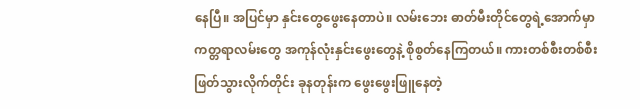နေပြီ။ အပြင်မှာ နှင်းတွေဖွေးနေတာပဲ။ လမ်းဘေး ဓာတ်မီးတိုင်တွေရဲ့အောက်မှာ ကတ္တရာလမ်းတွေ အကုန်လုံးနှင်းဖွေးတွေနဲ့ စိုစွတ်နေကြတယ်။ ကားတစ်စီးတစ်စီးဖြတ်သွားလိုက်တိုင်း ခုနတုန်းက ဖွေးဖွေးဖြူနေတဲ့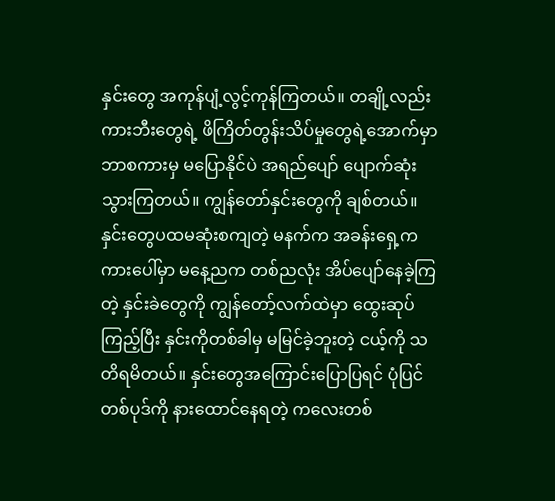နှင်းတွေ အကုန်ပျံ့လွင့်ကုန်ကြတယ်။ တချို့လည်း ကားဘီးတွေရဲ့ ဖိကြိတ်တွန်းသိပ်မှုတွေရဲ့အောက်မှာ ဘာစကားမှ မပြောနိုင်ပဲ အရည်ပျော် ပျောက်ဆုံးသွားကြတယ်။ ကျွန်တော်နှင်းတွေကို ချစ်တယ်။ နှင်းတွေပထမဆုံးစကျတဲ့ မနက်က အခန်းရှေ့က ကားပေါ်မှာ မနေ့ညက တစ်ညလုံး အိပ်ပျော်နေခဲ့ကြတဲ့ နှင်းခဲတွေကို ကျွန်တော့်လက်ထဲမှာ ထွေးဆုပ်ကြည့်ပြီး နှင်းကိုတစ်ခါမှ မမြင်ခဲ့ဘူးတဲ့ ငယ့်ကို သတိရမိတယ်။ နှင်းတွေအကြောင်းပြောပြရင် ပုံပြင်တစ်ပုဒ်ကို နားထောင်နေရတဲ့ ကလေးတစ်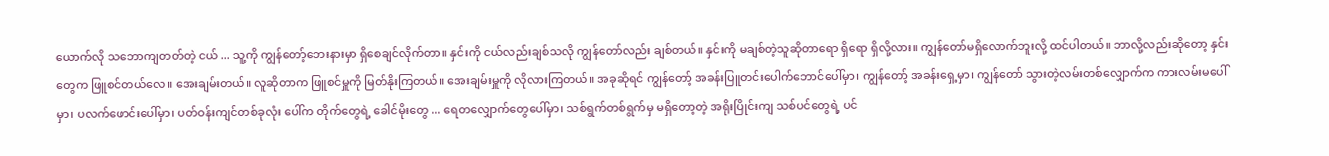ယောက်လို သဘောကျတတ်တဲ့ ငယ် ... သူ့ကို ကျွန်တော့်ဘေးနားမှာ ရှိစေချင်လိုက်တာ။ နှင်းကို ငယ်လည်းချစ်သလို ကျွန်တော်လည်း ချစ်တယ်။ နှင်းကို မချစ်တဲ့သူဆိုတာရော ရှိရော ရှိလို့လား။ ကျွန်တော်မရှိလောက်ဘူးလို့ ထင်ပါတယ်။ ဘာလို့လည်းဆိုတော့ နှင်းတွေက ဖြူစင်တယ်လေ။ အေးချမ်းတယ်။ လူဆိုတာက ဖြူစင်မှူကို မြတ်နိုးကြတယ်။ အေးချမ်းမှူကို လိုလားကြတယ်။ အခုဆိုရင် ကျွန်တော့် အခန်းပြူတင်းပေါက်ဘောင်ပေါ်မှာ၊ ကျွန်တော့် အခန်းရှေ့မှာ၊ ကျွန်တော် သွားတဲ့လမ်းတစ်လျှောက်က ကားလမ်းမပေါ်မှာ၊ ပလက်ဖောင်းပေါ်မှာ၊ ပတ်ဝန်းကျင်တစ်ခုလုံး ပေါ်က တိုက်တွေရဲ့ ခေါင်မိုးတွေ ... ရေတလျှောက်တွေပေါ်မှာ၊ သစ်ရွက်တစ်ရွက်မှ မရှိတော့တဲ့ အရိုးပြိုင်းကျ သစ်ပင်တွေရဲ့ ပင်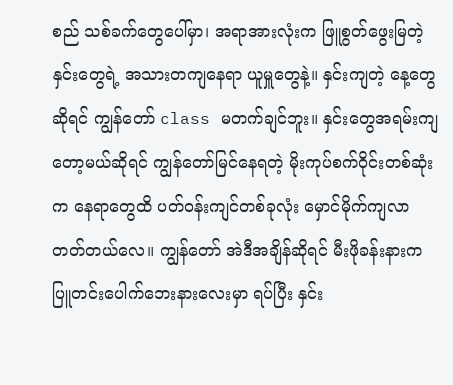စည် သစ်ခက်တွေပေါ်မှာ၊ အရာအားလုံးက ဖြူစွတ်ဖွေးမြတဲ့ နှင်းတွေရဲ့ အသားတကျနေရာ ယူမှူတွေနဲ့။ နှင်းကျတဲ့ နေ့တွေဆိုရင် ကျွန်တော် class မတက်ချင်ဘူး။ နှင်းတွေအရမ်းကျတော့မယ်ဆိုရင် ကျွန်တော်မြင်နေရတဲ့ မိုးကုပ်စက်ဝိုင်းတစ်ဆုံးက နေရာတွေထိ ပတ်ဝန်းကျင်တစ်ခုလုံး မှောင်မိုက်ကျလာတတ်တယ်လေ။ ကျွန်တော် အဲဒီအချိန်ဆိုရင် မီးဖိုခန်းနားက ပြူတင်းပေါက်ဘေးနားလေးမှာ ရပ်ပြီး နှင်း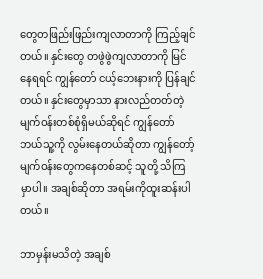တွေတဖြည်းဖြည်းကျလာတာကို ကြည့်ချင်တယ်။ နှင်းတွေ တဖွဲဖွဲကျလာတာကို မြင်နေရရင် ကျွန်တော် ငယ့်ဘေးနားကို ပြန်ချင်တယ်။ နှင်းတွေမှာသာ နားလည်တတ်တဲ့ မျက်ဝန်းတစ်စုံရှိမယ်ဆိုရင် ကျွန်တော် ဘယ်သူ့ကို လွမ်းနေတယ်ဆိုတာ ကျွန်တော့် မျက်ဝန်းတွေကနေတစ်ဆင့် သူတို့ သိကြမှာပါ။ အချစ်ဆိုတာ အရမ်းကိုထူးဆန်းပါတယ်။

ဘာမှန်းမသိတဲ့ အချစ်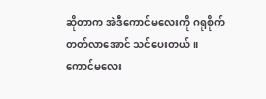ဆိုတာက အဲဒီကောင်မလေးကို ဂရုစိုက်တတ်လာအောင် သင်ပေးတယ်။ ကောင်မလေး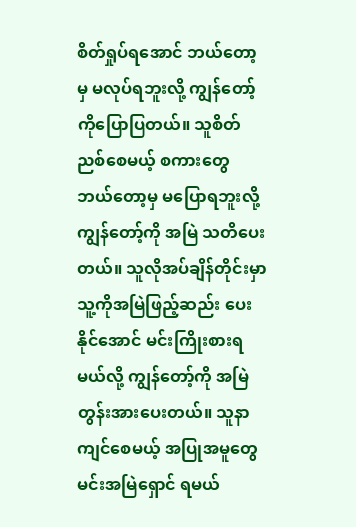စိတ်ရှုပ်ရအောင် ဘယ်တော့မှ မလုပ်ရဘူးလို့ ကျွန်တော့်ကိုပြောပြတယ်။ သူစိတ်ညစ်စေမယ့် စကားတွေ ဘယ်တော့မှ မပြောရဘူးလို့ကျွန်တော့်ကို အမြဲ သတိပေးတယ်။ သူလိုအပ်ချိန်တိုင်းမှာ သူ့ကိုအမြဲဖြည့်ဆည်း ပေးနိုင်အောင် မင်းကြိုးစားရမယ်လို့ ကျွန်တော့်ကို အမြဲတွန်းအားပေးတယ်။ သူနာကျင်စေမယ့် အပြုအမူတွေ မင်းအမြဲရှောင် ရမယ်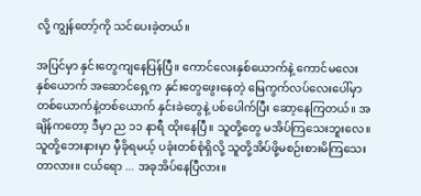လို့ ကျွန်တော့်ကို သင်ပေးခဲ့တယ်။

အပြင်မှာ နှင်းတွေကျနေပြန်ပြီ။ ကောင်လေးနှစ်ယောက်နဲ့ ကောင်မလေးနှစ်ယောက် အဆောင်ရှေ့က နှင်းတွေဖွေးနေတဲ့ မြေကွက်လပ်လေးပေါ်မှာ တစ်ယောက်နဲ့တစ်ယောက် နှင်းခဲတွေနဲ့ ပစ်ပေါက်ပြီး ဆော့နေကြတယ်။ အချိန်ကတော့ ဒီမှာ ည ၁၁ နာရီ ထိုးနေပြီ။ သူတို့တွေ မအိပ်ကြသေးဘူးလေ။ သူတို့ဘေးနားမှာ မှီခိုရမယ့် ပခုံးတစ်စုံရှိလို့ သူတို့အိပ်ဖို့မစဉ်းစားမိကြသေးတာလား။ ငယ်ရော ... အခုအိပ်နေပြီလား။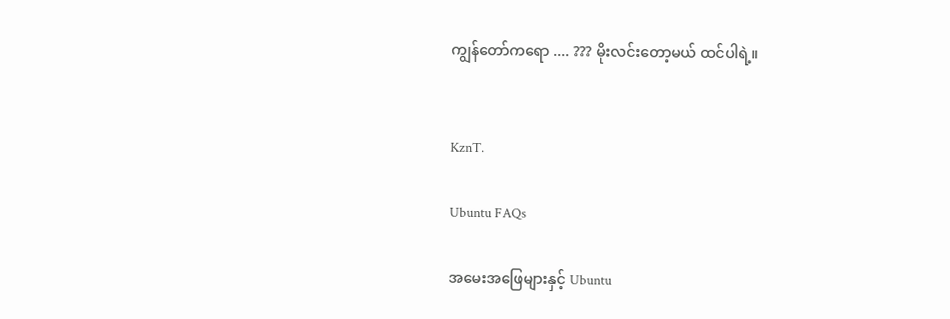ကျွန်တော်ကရော .... ??? မိုးလင်းတော့မယ် ထင်ပါရဲ့။


KznT.

Ubuntu FAQs

အမေးအဖြေများနှင့် Ubuntu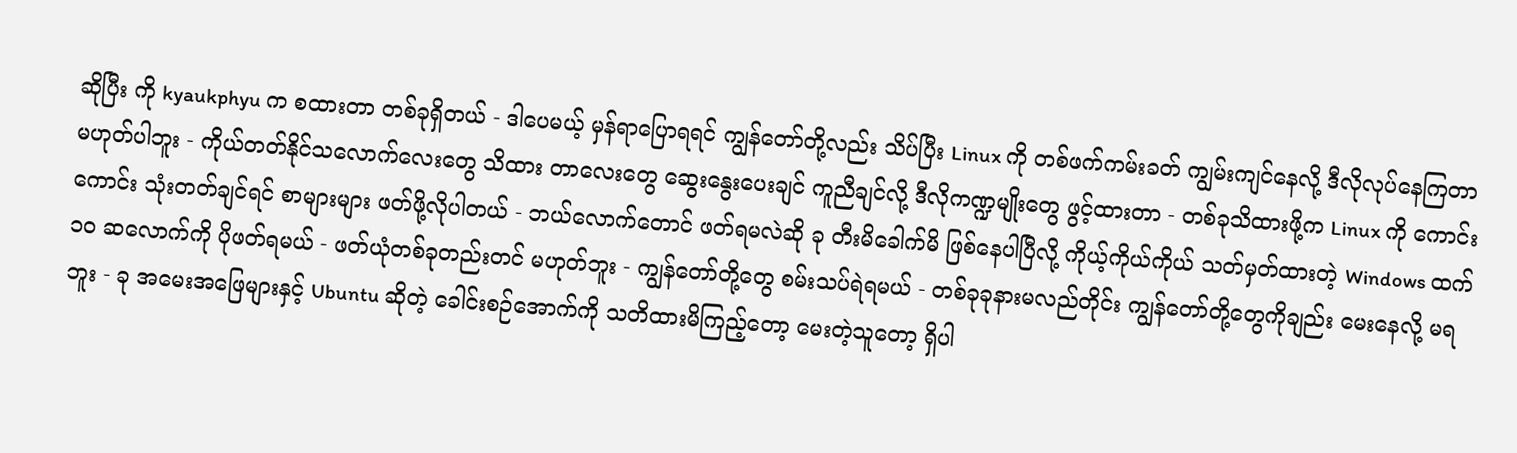ဆိုပြီး ကို kyaukphyu က စထားတာ တစ်ခုရှိတယ် - ဒါပေမယ့် မှန်ရာပြောရရင် ကျွန်တော်တို့လည်း သိပ်ပြီး Linux ကို တစ်ဖက်ကမ်းခတ် ကျွမ်းကျင်နေလို့ ဒီလိုလုပ်နေကြတာ မဟုတ်ပါဘူး - ကိုယ်တတ်နိုင်သလောက်လေးတွေ သိထား တာလေးတွေ ဆွေးနွေးပေးချင် ကူညီချင်လို့ ဒီလိုကဏ္ဍမျိုးတွေ ဖွင့်ထားတာ - တစ်ခုသိထားဖို့က Linux ကို ကောင်းကောင်း သုံးတတ်ချင်ရင် စာများများ ဖတ်ဖို့လိုပါတယ် - ဘယ်လောက်တောင် ဖတ်ရမလဲဆို ခု တီးမိခေါက်မိ ဖြစ်နေပါပြီလို့ ကိုယ့်ကိုယ်ကိုယ် သတ်မှတ်ထားတဲ့ Windows ထက် ၁၀ ဆလောက်ကို ပိုဖတ်ရမယ် - ဖတ်ယုံတစ်ခုတည်းတင် မဟုတ်ဘူး - ကျွန်တော်တို့တွေ စမ်းသပ်ရဲရမယ် - တစ်ခုခုနားမလည်တိုင်း ကျွန်တော်တို့တွေကိုချည်း မေးနေလို့ မရဘူး - ခု အမေးအဖြေများနှင့် Ubuntu ဆိုတဲ့ ခေါင်းစဉ်အောက်ကို သတိထားမိကြည့်တော့ မေးတဲ့သူတော့ ရှိပါ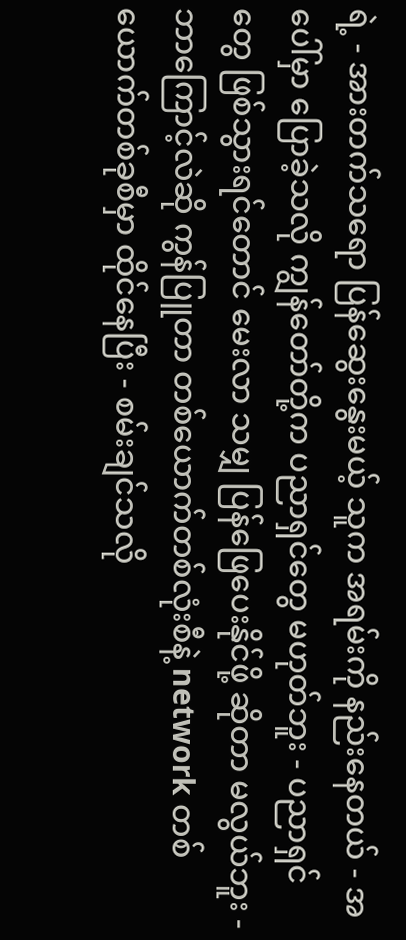ရဲ့ - အားတက်သရော ပြန်ဆွေးနွေးမယ့် သူက အရမ်းကို နည်းနေတယ် - အပေါ်မှာ ပြောခဲ့သလို ကျွန်တော်တို့က ပညာရှင်တွေ မဟုတ်ဘူး - ပညာရှင်တွေ ဖြစ်သွားရင်တောင် မေးလာ သမျှ ပြန်ဖြေပေးနိုင်ဖို့ ဆိုတာ မလွယ်ဘူး - ဘာကြောင့်လဲဆို ကွန်ပြူတာ တစ်ယောက်တစ်လုံးစီနဲ့ network တစ်ယောက်တစ်ခုစီမှာ ထိုင်နေပြီး - စမ်းချင်သလို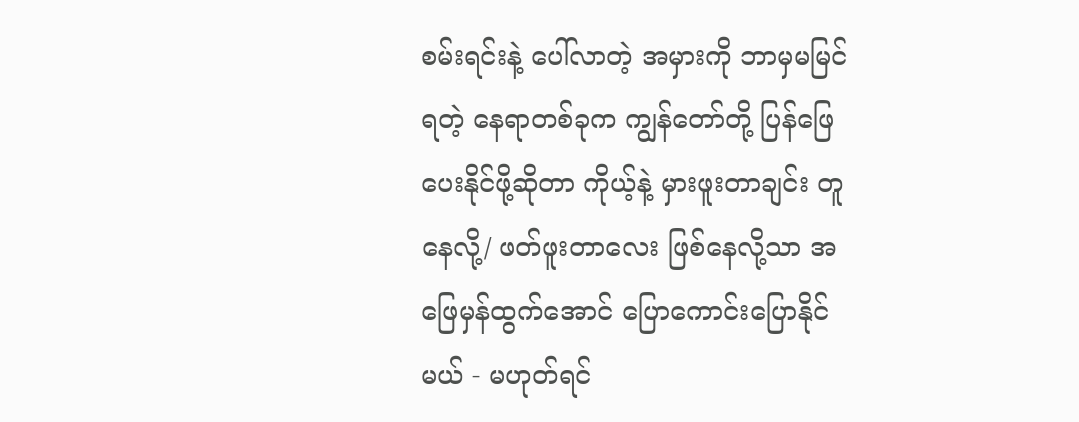စမ်းရင်းနဲ့ ပေါ်လာတဲ့ အမှားကို ဘာမှမမြင်ရတဲ့ နေရာတစ်ခုက ကျွန်တော်တို့ ပြန်ဖြေပေးနိုင်ဖို့ဆိုတာ ကိုယ့်နဲ့ မှားဖူးတာချင်း တူနေလို့/ ဖတ်ဖူးတာလေး ဖြစ်နေလို့သာ အဖြေမှန်ထွက်အောင် ပြောကောင်းပြောနိုင်မယ် - မဟုတ်ရင်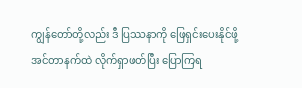ကျွန်တော်တို့လည်း ဒီ ပြဿနာကို ဖြေရှင်းပေးနိုင်ဖို့ အင်တာနက်ထဲ လိုက်ရှာဖတ်ပြီး ပြောကြရ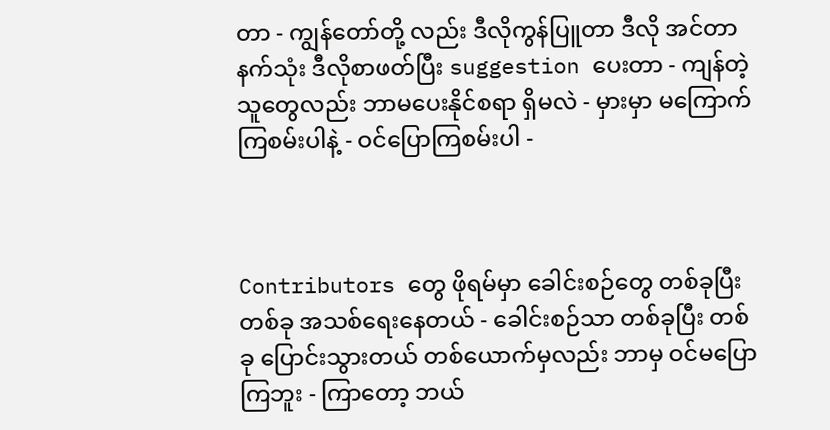တာ - ကျွန်တော်တို့ လည်း ဒီလိုကွန်ပြူတာ ဒီလို အင်တာနက်သုံး ဒီလိုစာဖတ်ပြီး suggestion ပေးတာ - ကျန်တဲ့သူတွေလည်း ဘာမပေးနိုင်စရာ ရှိမလဲ - မှားမှာ မကြောက်ကြစမ်းပါနဲ့ - ဝင်ပြောကြစမ်းပါ -



Contributors တွေ ဖိုရမ်မှာ ခေါင်းစဉ်တွေ တစ်ခုပြီး တစ်ခု အသစ်ရေးနေတယ် - ခေါင်းစဉ်သာ တစ်ခုပြီး တစ်ခု ပြောင်းသွားတယ် တစ်ယောက်မှလည်း ဘာမှ ဝင်မပြောကြဘူး - ကြာတော့ ဘယ်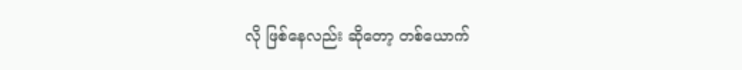လို ဖြစ်နေလည်း ဆိုတော့ တစ်ယောက်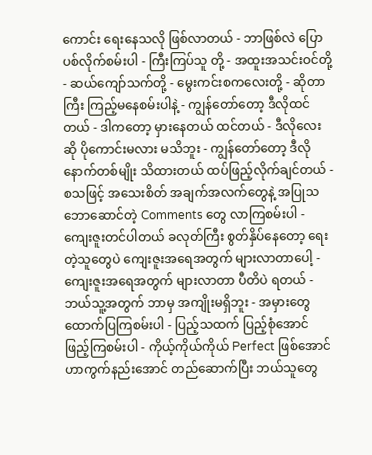ကောင်း ရေးနေသလို ဖြစ်လာတယ် - ဘာဖြစ်လဲ ပြောပစ်လိုက်စမ်းပါ - ကြီးကြပ်သူ တို့ - အထူးအသင်းဝင်တို့ - ဆယ်ကျော်သက်တို့ - မွေးကင်းစကလေးတို့ - ဆိုတာကြီး ကြည့်မနေစမ်းပါနဲ့ - ကျွန်တော်တော့ ဒီလိုထင်တယ် - ဒါကတော့ မှားနေတယ် ထင်တယ် - ဒီလိုလေးဆို ပိုကောင်းမလား မသိဘူး - ကျွန်တော်တော့ ဒီလို နောက်တစ်မျိုး သိထားတယ် ထပ်ဖြည့်လိုက်ချင်တယ် - စသဖြင့် အသေးစိတ် အချက်အလက်တွေနဲ့ အပြုသဘောဆောင်တဲ့ Comments တွေ လာကြစမ်းပါ - ကျေးဇူးတင်ပါတယ် ခလုတ်ကြီး စွတ်နှိပ်နေတော့ ရေးတဲ့သူတွေပဲ ကျေးဇူးအရေအတွက် များလာတာပေါ့ - ကျေးဇူးအရေအတွက် များလာတာ ပီတိပဲ ရတယ် - ဘယ်သူ့အတွက် ဘာမှ အကျိုးမရှိဘူး - အမှားတွေ ထောက်ပြကြစမ်းပါ - ပြည့်သထက် ပြည့်စုံအောင် ဖြည့်ကြစမ်းပါ - ကိုယ့်ကိုယ်ကိုယ် Perfect ဖြစ်အောင် ဟာကွက်နည်းအောင် တည်ဆောက်ပြီး ဘယ်သူတွေ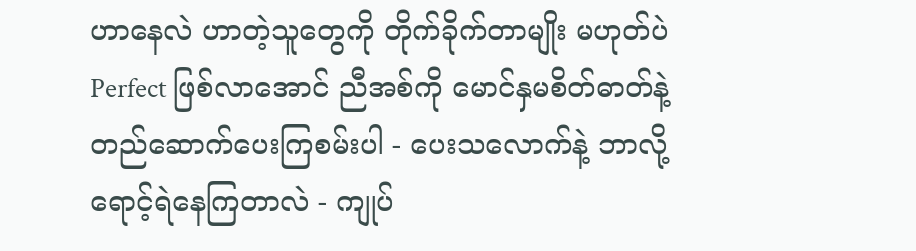ဟာနေလဲ ဟာတဲ့သူတွေကို တိုက်ခိုက်တာမျိုး မဟုတ်ပဲ Perfect ဖြစ်လာအောင် ညီအစ်ကို မောင်နှမစိတ်ဓာတ်နဲ့ တည်ဆောက်ပေးကြစမ်းပါ - ပေးသလောက်နဲ့ ဘာလို့ ရောင့်ရဲနေကြတာလဲ - ကျုပ်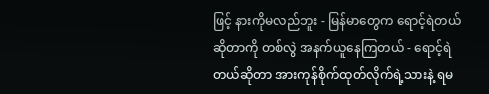ဖြင့် နားကိုမလည်ဘူး - မြန်မာတွေက ရောင့်ရဲတယ်ဆိုတာကို တစ်လွဲ အနက်ယူနေကြတယ် - ရောင့်ရဲတယ်ဆိုတာ အားကုန်စိုက်ထုတ်လိုက်ရဲ့သားနဲ့ ရမ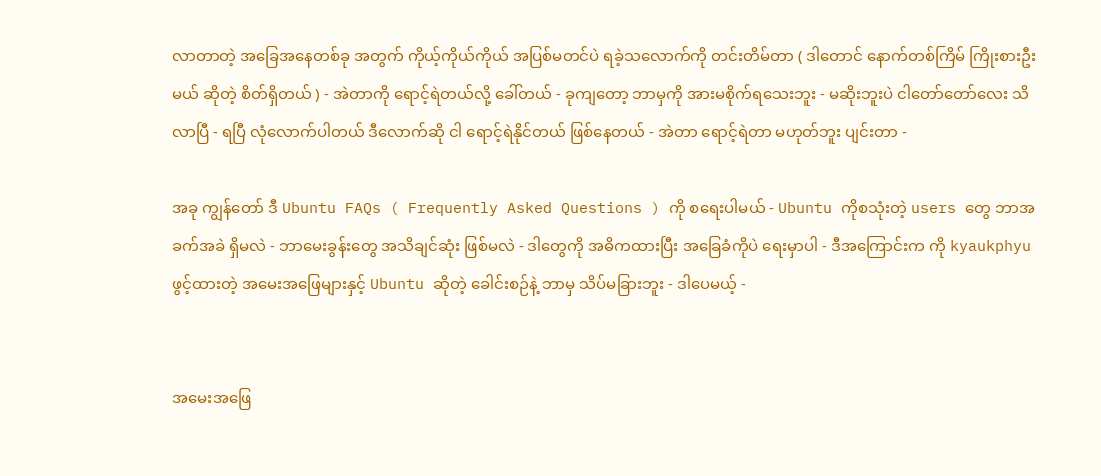လာတာတဲ့ အခြေအနေတစ်ခု အတွက် ကိုယ့်ကိုယ်ကိုယ် အပြစ်မတင်ပဲ ရခဲ့သလောက်ကို တင်းတိမ်တာ ( ဒါတောင် နောက်တစ်ကြိမ် ကြိုးစားဦးမယ် ဆိုတဲ့ စိတ်ရှိတယ် ) - အဲတာကို ရောင့်ရဲတယ်လို့ ခေါ်တယ် - ခုကျတော့ ဘာမှကို အားမစိုက်ရသေးဘူး - မဆိုးဘူးပဲ ငါတော်တော်လေး သိလာပြီ - ရပြီ လုံလောက်ပါတယ် ဒီလောက်ဆို ငါ ရောင့်ရဲနိုင်တယ် ဖြစ်နေတယ် - အဲတာ ရောင့်ရဲတာ မဟုတ်ဘူး ပျင်းတာ -

အခု ကျွန်တော် ဒီ Ubuntu FAQs ( Frequently Asked Questions ) ကို စရေးပါမယ် - Ubuntu ကိုစသုံးတဲ့ users တွေ ဘာအခက်အခဲ ရှိမလဲ - ဘာမေးခွန်းတွေ အသိချင်ဆုံး ဖြစ်မလဲ - ဒါတွေကို အဓိကထားပြီး အခြေခံကိုပဲ ရေးမှာပါ - ဒီအကြောင်းက ကို kyaukphyu ဖွင့်ထားတဲ့ အမေးအဖြေများနှင့် Ubuntu ဆိုတဲ့ ခေါင်းစဉ်နဲ့ ဘာမှ သိပ်မခြားဘူး - ဒါပေမယ့် -


အမေးအဖြေ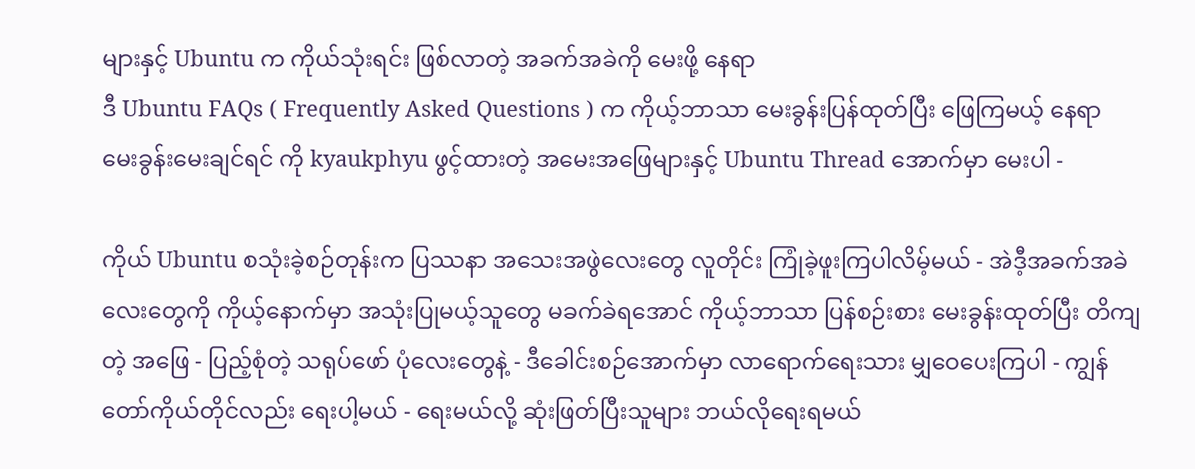များနှင့် Ubuntu က ကိုယ်သုံးရင်း ဖြစ်လာတဲ့ အခက်အခဲကို မေးဖို့ နေရာ
ဒီ Ubuntu FAQs ( Frequently Asked Questions ) က ကိုယ့်ဘာသာ မေးခွန်းပြန်ထုတ်ပြီး ဖြေကြမယ့် နေရာ
မေးခွန်းမေးချင်ရင် ကို kyaukphyu ဖွင့်ထားတဲ့ အမေးအဖြေများနှင့် Ubuntu Thread အောက်မှာ မေးပါ -

ကိုယ် Ubuntu စသုံးခဲ့စဉ်တုန်းက ပြဿနာ အသေးအဖွဲလေးတွေ လူတိုင်း ကြုံခဲ့ဖူးကြပါလိမ့်မယ် - အဲဒီ့အခက်အခဲလေးတွေကို ကိုယ့်နောက်မှာ အသုံးပြုမယ့်သူတွေ မခက်ခဲရအောင် ကိုယ့်ဘာသာ ပြန်စဉ်းစား မေးခွန်းထုတ်ပြီး တိကျတဲ့ အဖြေ - ပြည့်စုံတဲ့ သရုပ်ဖော် ပုံလေးတွေနဲ့ - ဒီခေါင်းစဉ်အောက်မှာ လာရောက်ရေးသား မျှဝေပေးကြပါ - ကျွန်တော်ကိုယ်တိုင်လည်း ရေးပါ့မယ် - ရေးမယ်လို့ ဆုံးဖြတ်ပြီးသူများ ဘယ်လိုရေးရမယ်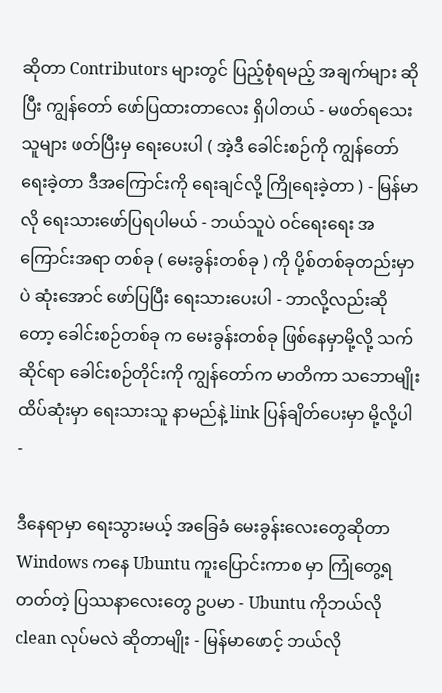ဆိုတာ Contributors များတွင် ပြည့်စုံရမည့် အချက်များ ဆိုပြီး ကျွန်တော် ဖော်ပြထားတာလေး ရှိပါတယ် - မဖတ်ရသေးသူများ ဖတ်ပြီးမှ ရေးပေးပါ ( အဲ့ဒီ ခေါင်းစဉ်ကို ကျွန်တော်ရေးခဲ့တာ ဒီအကြောင်းကို ရေးချင်လို့ ကြိုရေးခဲ့တာ ) - မြန်မာလို ရေးသားဖော်ပြရပါမယ် - ဘယ်သူပဲ ဝင်ရေးရေး အကြောင်းအရာ တစ်ခု ( မေးခွန်းတစ်ခု ) ကို ပို့စ်တစ်ခုတည်းမှာပဲ ဆုံးအောင် ဖော်ပြပြီး ရေးသားပေးပါ - ဘာလို့လည်းဆိုတော့ ခေါင်းစဉ်တစ်ခု က မေးခွန်းတစ်ခု ဖြစ်နေမှာမို့လို့ သက်ဆိုင်ရာ ခေါင်းစဉ်တိုင်းကို ကျွန်တော်က မာတိကာ သဘောမျိုး ထိပ်ဆုံးမှာ ရေးသားသူ နာမည်နဲ့ link ပြန်ချိတ်ပေးမှာ မို့လို့ပါ -

ဒီနေရာမှာ ရေးသွားမယ့် အခြေခံ မေးခွန်းလေးတွေဆိုတာ Windows ကနေ Ubuntu ကူးပြောင်းကာစ မှာ ကြုံတွေ့ရတတ်တဲ့ ပြဿနာလေးတွေ ဥပမာ - Ubuntu ကိုဘယ်လို clean လုပ်မလဲ ဆိုတာမျိုး - မြန်မာဖောင့် ဘယ်လို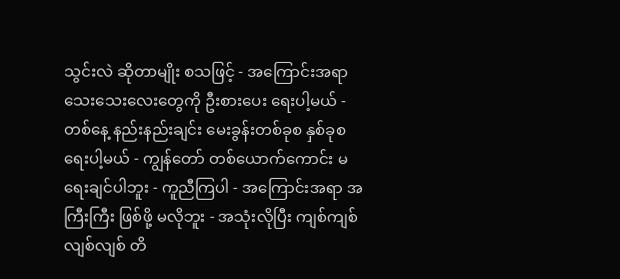သွင်းလဲ ဆိုတာမျိုး စသဖြင့် - အကြောင်းအရာ သေးသေးလေးတွေကို ဦးစားပေး ရေးပါ့မယ် - တစ်နေ့ နည်းနည်းချင်း မေးခွန်းတစ်ခုစ နှစ်ခုစ ရေးပါ့မယ် - ကျွန်တော် တစ်ယောက်ကောင်း မရေးချင်ပါဘူး - ကူညီကြပါ - အကြောင်းအရာ အကြီးကြီး ဖြစ်ဖို့ မလိုဘူး - အသုံးလိုပြီး ကျစ်ကျစ်လျစ်လျစ် တိ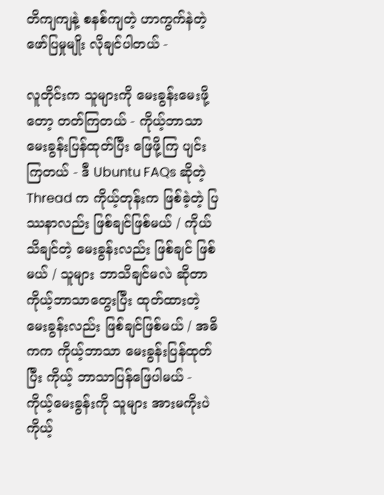တိကျကျနဲ့ စနစ်ကျတဲ့ ဟာကွက်နဲတဲ့ ဖော်ပြမှုမျိုး လိုချင်ပါတယ် -

လူတိုင်းက သူများကို မေးခွန်းမေးဖို့တော့ တတ်ကြတယ် - ကိုယ့်ဘာသာ မေးခွန်းပြန်ထုတ်ပြီး ဖြေဖို့ကြ ပျင်းကြတယ် - ဒီ Ubuntu FAQs ဆိုတဲ့ Thread က ကိုယ့်တုန်းက ဖြစ်ခဲ့တဲ့ ပြဿနာလည်း ဖြစ်ချင်ဖြစ်မယ် / ကိုယ်သိချင်တဲ့ မေးခွန်းလည်း ဖြစ်ချင် ဖြစ်မယ် / သူများ ဘာသိချင်မလဲ ဆိုတာ ကိုယ့်ဘာသာတွေးပြီး ထုတ်ထားတဲ့ မေးခွန်းလည်း ဖြစ်ချင်ဖြစ်မယ် / အဓိကက ကိုယ့်ဘာသာ မေးခွန်းပြန်ထုတ်ပြီး ကိုယ့် ဘာသာပြန်ဖြေပါမယ် - ကိုယ့်မေးခွန်းကို သူများ အားမကိုးပဲကိုယ့်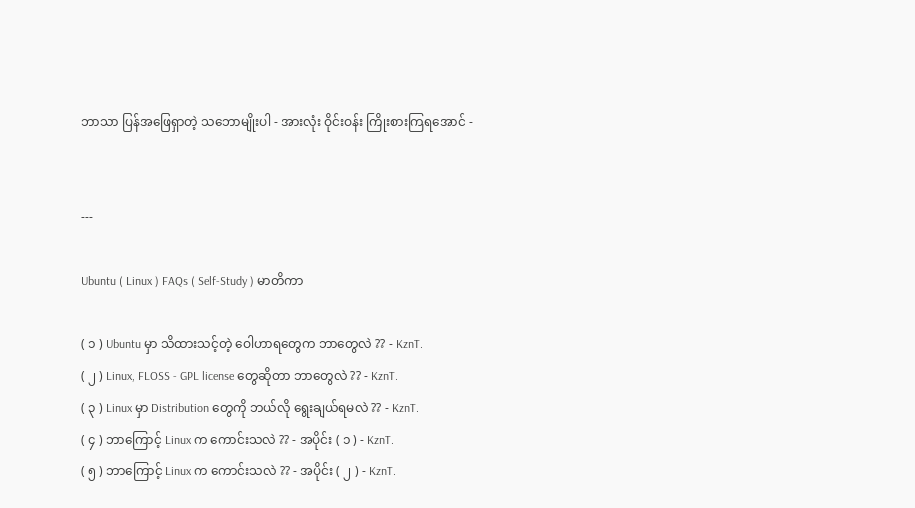ဘာသာ ပြန်အဖြေရှာတဲ့ သဘောမျိုးပါ - အားလုံး ဝိုင်းဝန်း ကြိုးစားကြရအောင် -


---

Ubuntu ( Linux ) FAQs ( Self-Study ) မာတိကာ

( ၁ ) Ubuntu မှာ သိထားသင့်တဲ့ ဝေါဟာရတွေက ဘာတွေလဲ ?? - KznT.
( ၂ ) Linux, FLOSS - GPL license တွေဆိုတာ ဘာတွေလဲ ?? - KznT.
( ၃ ) Linux မှာ Distribution တွေကို ဘယ်လို ရွေးချယ်ရမလဲ ?? - KznT.
( ၄ ) ဘာကြောင့် Linux က ကောင်းသလဲ ?? - အပိုင်း ( ၁ ) - KznT.
( ၅ ) ဘာကြောင့် Linux က ကောင်းသလဲ ?? - အပိုင်း ( ၂ ) - KznT.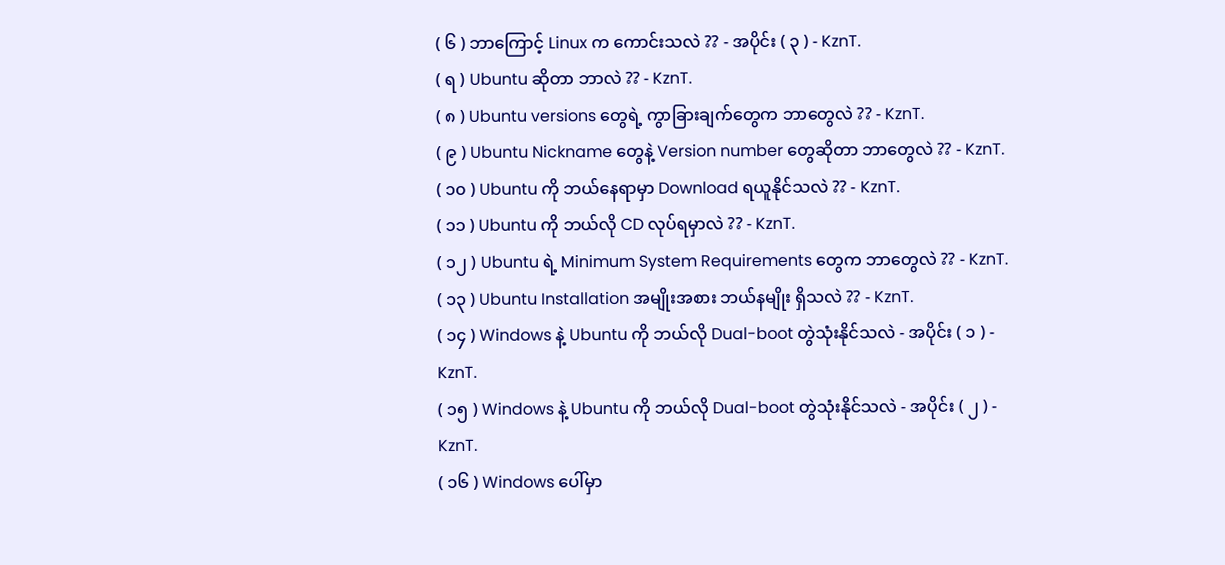( ၆ ) ဘာကြောင့် Linux က ကောင်းသလဲ ?? - အပိုင်း ( ၃ ) - KznT.
( ရ ) Ubuntu ဆိုတာ ဘာလဲ ?? - KznT.
( ၈ ) Ubuntu versions တွေရဲ့ ကွာခြားချက်တွေက ဘာတွေလဲ ?? - KznT.
( ၉ ) Ubuntu Nickname တွေနဲ့ Version number တွေဆိုတာ ဘာတွေလဲ ?? - KznT.
( ၁၀ ) Ubuntu ကို ဘယ်နေရာမှာ Download ရယူနိုင်သလဲ ?? - KznT.
( ၁၁ ) Ubuntu ကို ဘယ်လို CD လုပ်ရမှာလဲ ?? - KznT.
( ၁၂ ) Ubuntu ရဲ့ Minimum System Requirements တွေက ဘာတွေလဲ ?? - KznT.
( ၁၃ ) Ubuntu Installation အမျိုးအစား ဘယ်နမျိုး ရှိသလဲ ?? - KznT.
( ၁၄ ) Windows နဲ့ Ubuntu ကို ဘယ်လို Dual-boot တွဲသုံးနိုင်သလဲ - အပိုင်း ( ၁ ) - KznT.
( ၁၅ ) Windows နဲ့ Ubuntu ကို ဘယ်လို Dual-boot တွဲသုံးနိုင်သလဲ - အပိုင်း ( ၂ ) - KznT.
( ၁၆ ) Windows ပေါ်မှာ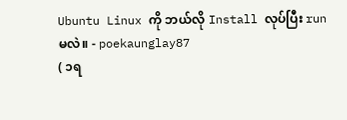Ubuntu Linux ကို ဘယ်လို Install လုပ်ပြီး run မလဲ။ - poekaunglay87
( ၁ရ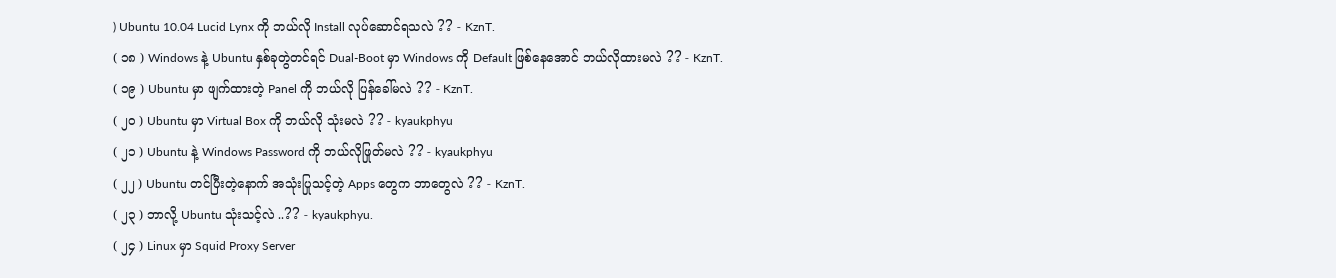) Ubuntu 10.04 Lucid Lynx ကို ဘယ်လို Install လုပ်ဆောင်ရသလဲ ?? - KznT.
( ၁၈ ) Windows နဲ့ Ubuntu နှစ်ခုတွဲတင်ရင် Dual-Boot မှာ Windows ကို Default ဖြစ်နေအောင် ဘယ်လိုထားမလဲ ?? - KznT.
( ၁၉ ) Ubuntu မှာ ဖျက်ထားတဲ့ Panel ကို ဘယ်လို ပြန်ခေါ်မလဲ ?? - KznT.
( ၂၀ ) Ubuntu မှာ Virtual Box ကို ဘယ်လို သုံးမလဲ ?? - kyaukphyu
( ၂၁ ) Ubuntu နဲ့ Windows Password ကို ဘယ်လိုဖြုတ်မလဲ ?? - kyaukphyu
( ၂၂ ) Ubuntu တင်ပြီးတဲ့နောက် အသုံးပြုသင့်တဲ့ Apps တွေက ဘာတွေလဲ ?? - KznT.
( ၂၃ ) ဘာလို့ Ubuntu သုံးသင့်လဲ ..?? - kyaukphyu.
( ၂၄ ) Linux မှာ Squid Proxy Server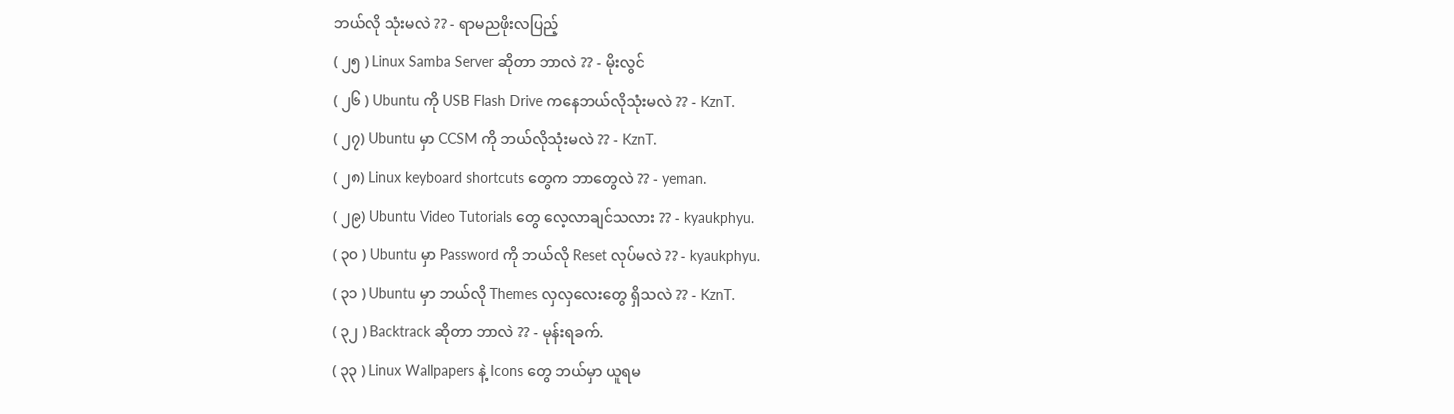ဘယ်လို သုံးမလဲ ?? - ရာမညဖိုးလပြည့်
( ၂၅ ) Linux Samba Server ဆိုတာ ဘာလဲ ?? - မိုးလွင်
( ၂၆ ) Ubuntu ကို USB Flash Drive ကနေဘယ်လိုသုံးမလဲ ?? - KznT.
( ၂၇) Ubuntu မှာ CCSM ကို ဘယ်လိုသုံးမလဲ ?? - KznT.
( ၂၈) Linux keyboard shortcuts တွေက ဘာတွေလဲ ?? - yeman.
( ၂၉) Ubuntu Video Tutorials တွေ လေ့လာချင်သလား ?? - kyaukphyu.
( ၃၀ ) Ubuntu မှာ Password ကို ဘယ်လို Reset လုပ်မလဲ ?? - kyaukphyu.
( ၃၁ ) Ubuntu မှာ ဘယ်လို Themes လှလှလေးတွေ ရှိသလဲ ?? - KznT.
( ၃၂ ) Backtrack ဆိုတာ ဘာလဲ ?? - မုန်းရခက်.
( ၃၃ ) Linux Wallpapers နဲ့ Icons တွေ ဘယ်မှာ ယူရမ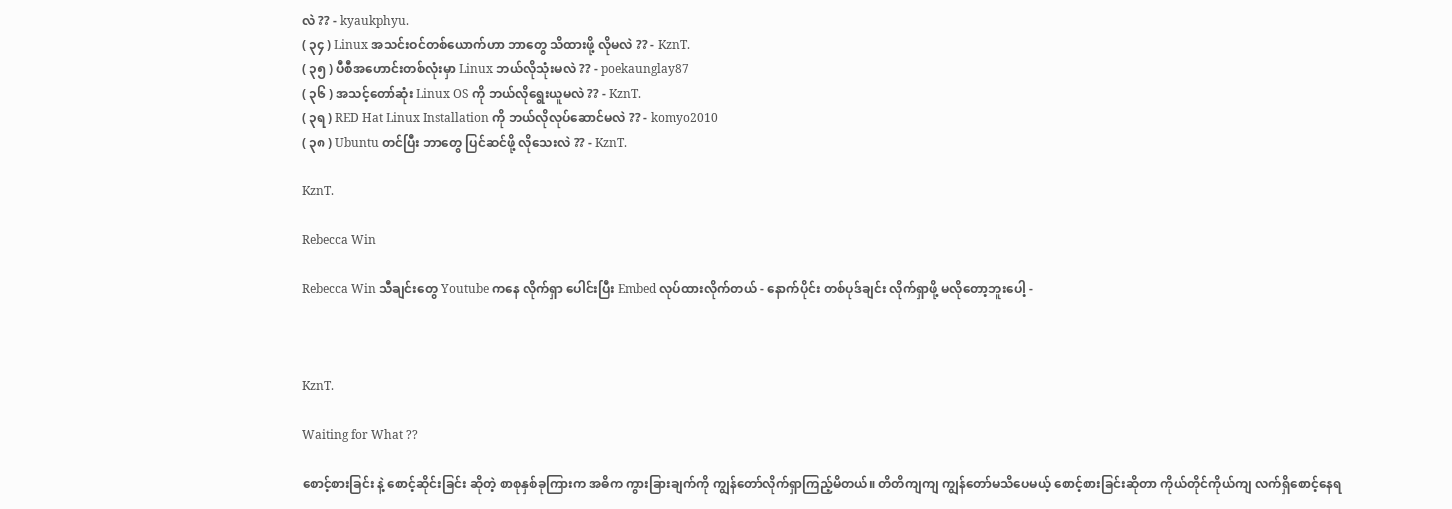လဲ ?? - kyaukphyu.
( ၃၄ ) Linux အသင်းဝင်တစ်ယောက်ဟာ ဘာတွေ သိထားဖို့ လိုမလဲ ?? - KznT.
( ၃၅ ) ပီစီအဟောင်းတစ်လုံးမှာ Linux ဘယ်လိုသုံးမလဲ ?? - poekaunglay87
( ၃၆ ) အသင့်တော်ဆုံး Linux OS ကို ဘယ်လိုရွေးယူမလဲ ?? - KznT.
( ၃ရ ) RED Hat Linux Installation ကို ဘယ်လိုလုပ်ဆောင်မလဲ ?? - komyo2010
( ၃၈ ) Ubuntu တင်ပြီး ဘာတွေ ပြင်ဆင်ဖို့ လိုသေးလဲ ?? - KznT.

KznT.

Rebecca Win

Rebecca Win သီချင်းတွေ Youtube ကနေ လိုက်ရှာ ပေါင်းပြီး Embed လုပ်ထားလိုက်တယ် - နောက်ပိုင်း တစ်ပုဒ်ချင်း လိုက်ရှာဖို့ မလိုတော့ဘူးပေါ့ -



KznT.

Waiting for What ??

စောင့်စားခြင်း နဲ့ စောင့်ဆိုင်းခြင်း ဆိုတဲ့ စာစုနှစ်ခုကြားက အဓိက ကွားခြားချက်ကို ကျွန်တော်လိုက်ရှာကြည့်မိတယ်။ တိတိကျကျ ကျွန်တော်မသိပေမယ့် စောင့်စားခြင်းဆိုတာ ကိုယ်တိုင်ကိုယ်ကျ လက်ရှိစောင့်နေရ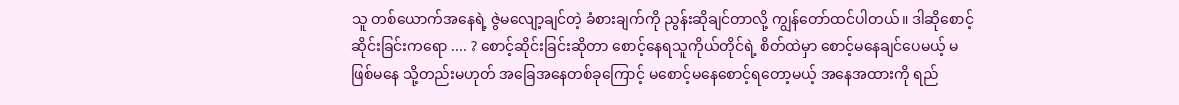သူ တစ်ယောက်အနေရဲ့ ဇွဲမလျော့ချင်တဲ့ ခံစားချက်ကို ညွန်းဆိုချင်တာလို့ ကျွန်တော်ထင်ပါတယ်။ ဒါဆိုစောင့်ဆိုင်းခြင်းကရော .... ? စောင့်ဆိုင်းခြင်းဆိုတာ စောင့်နေရသူကိုယ်တိုင်ရဲ့ စိတ်ထဲမှာ စောင့်မနေချင်ပေမယ့် မဖြစ်မနေ သို့တည်းမဟုတ် အခြေအနေတစ်ခုကြောင့် မစောင့်မနေစောင့်ရတော့မယ့် အနေအထားကို ရည်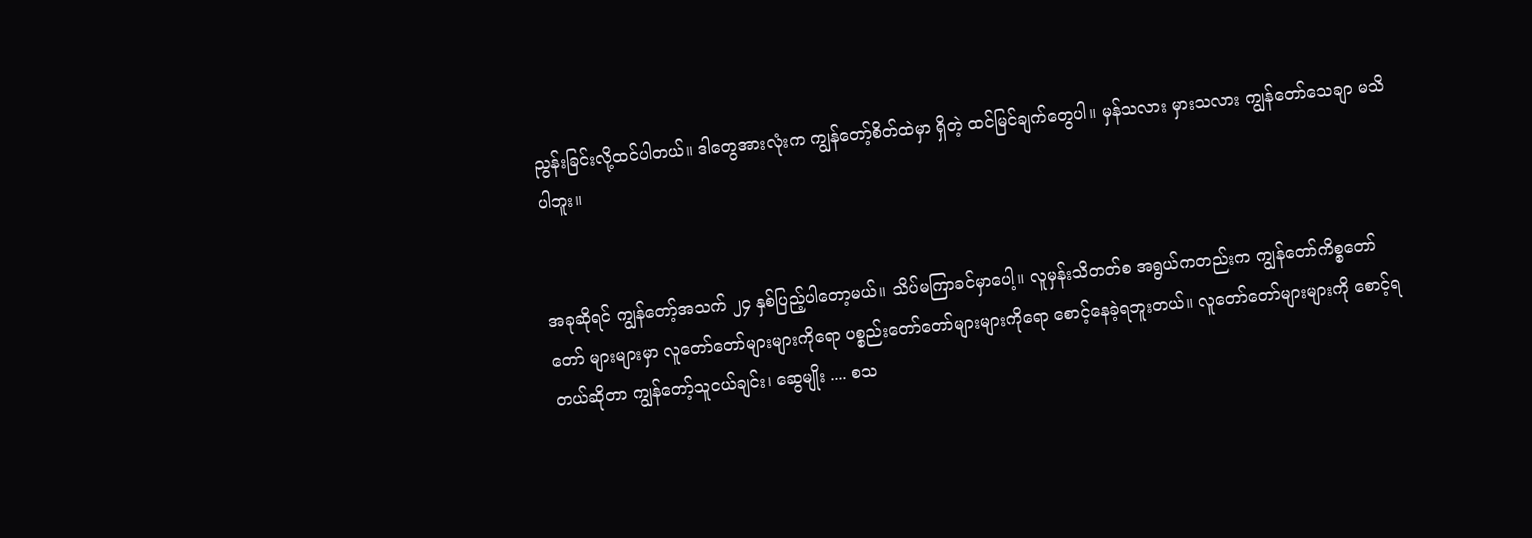ညွန်းခြင်းလို့ထင်ပါတယ်။ ဒါတွေအားလုံးက ကျွန်တော့်စိတ်ထဲမှာ ရှိတဲ့ ထင်မြင်ချက်တွေပါ။ မှန်သလား မှားသလား ကျွန်တော်သေချာ မသိပါဘူး။


အခုဆိုရင် ကျွန်တော့်အသက် ၂၄ နှစ်ပြည့်ပါတော့မယ်။ သိပ်မကြာခင်မှာပေါ့။ လူမှန်းသိတတ်စ အရွယ်ကတည်းက ကျွန်တော်ကိစ္စတော်တော် များများမှာ လူတော်တော်များများကိုရော ပစ္စည်းတော်တော်များများကိုရော စောင့်နေခဲ့ရဘူးတယ်။ လူတော်တော်များများကို စောင့်ရတယ်ဆိုတာ ကျွန်တော့်သူငယ်ချင်း၊ ဆွေမျိုး .... စသ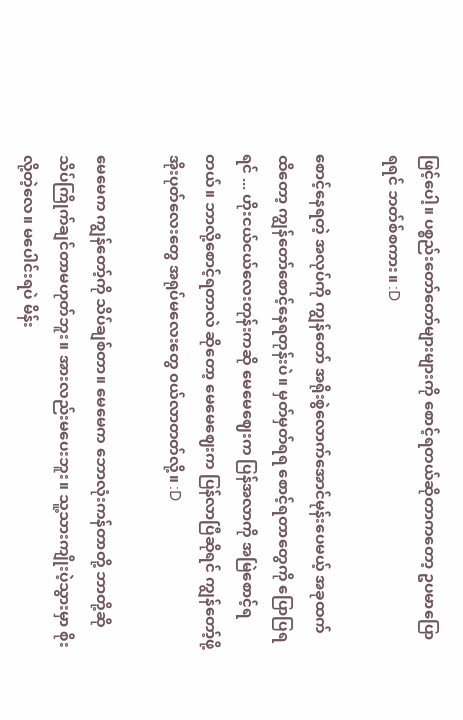ဖြင့်ပေါ့။ ပစ္စည်းတော်တော်များများကို စောင့်ရတယ်ဆိုတာကတော့ ဥပမာပြောရရင် ဘတ်စ်စကား။ :D

စောင့်နေရတဲ့ အလုပ်ကို ကျွန်တော် အရိုးစွဲလောက်အောင်မုန်းပေမယ့် အခုထက်ထိတော့ ကျွန်တော်စောင့်နေရတုန်းပဲ။ မှတ်မှတ်ရရ စောင့်ရတာတွေကို ပြောပြရရင် ... ဟိုးငယ်ငယ်လေးတုန်းကဆို မေမေဈေးက ပြန်အလာကို အမြဲစောင့်ရတယ်။ ဘာလို့စောင့်ရတာလဲ ဆိုတော့ မေမေဈေးက ပြန်လာပြီဆိုရင် ကျွန်တော့်ဖို့ အိုးပုတ်လေးတွေ အရုပ်မလေးတွေ ၀ယ်လာတတ်လို့။ :D

မေမေက ကျွန်တော့်ကို သိပ်ချစ်တာ။ မေမေက ဘောလုံးကန်တာတို့ ဘာတို့ဆို သိပ်ကြိုက်ချင်တာမဟုတ်ဘူး။ အားလည်းမပေးဘူး။ သူ့သားကျိုးပဲ့သွားမှာ စိုးလို့တဲ့လေ။ မပေါင်းရပဲ မိန်း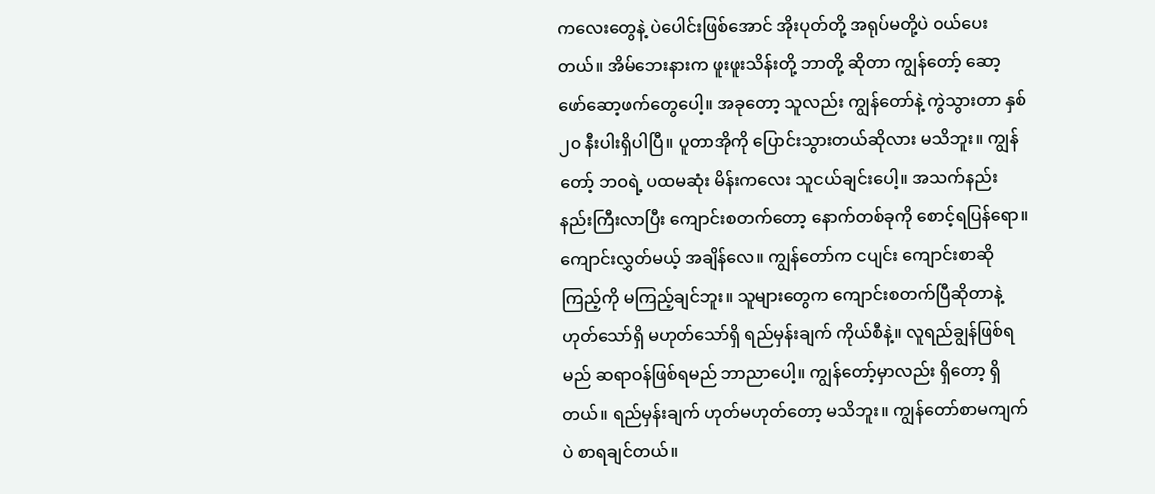ကလေးတွေနဲ့ ပဲပေါင်းဖြစ်အောင် အိုးပုတ်တို့ အရုပ်မတို့ပဲ ၀ယ်ပေးတယ်။ အိမ်ဘေးနားက ဖူးဖူးသိန်းတို့ ဘာတို့ ဆိုတာ ကျွန်တော့် ဆော့ဖော်ဆော့ဖက်တွေပေါ့။ အခုတော့ သူလည်း ကျွန်တော်နဲ့ ကွဲသွားတာ နှစ် ၂၀ နီးပါးရှိပါပြီ။ ပူတာအိုကို ပြောင်းသွားတယ်ဆိုလား မသိဘူး။ ကျွန်တော့် ဘဝရဲ့ ပထမဆုံး မိန်းကလေး သူငယ်ချင်းပေါ့။ အသက်နည်းနည်းကြီးလာပြီး ကျောင်းစတက်တော့ နောက်တစ်ခုကို စောင့်ရပြန်ရော။ ကျောင်းလွှတ်မယ့် အချိန်လေ။ ကျွန်တော်က ငပျင်း ကျောင်းစာဆို ကြည့်ကို မကြည့်ချင်ဘူး။ သူများတွေက ကျောင်းစတက်ပြီဆိုတာနဲ့ ဟုတ်သော်ရှိ မဟုတ်သော်ရှိ ရည်မှန်းချက် ကိုယ်စီနဲ့။ လူရည်ချွန်ဖြစ်ရမည် ဆရာဝန်ဖြစ်ရမည် ဘာညာပေါ့။ ကျွန်တော့်မှာလည်း ရှိတော့ ရှိတယ်။ ရည်မှန်းချက် ဟုတ်မဟုတ်တော့ မသိဘူး။ ကျွန်တော်စာမကျက်ပဲ စာရချင်တယ်။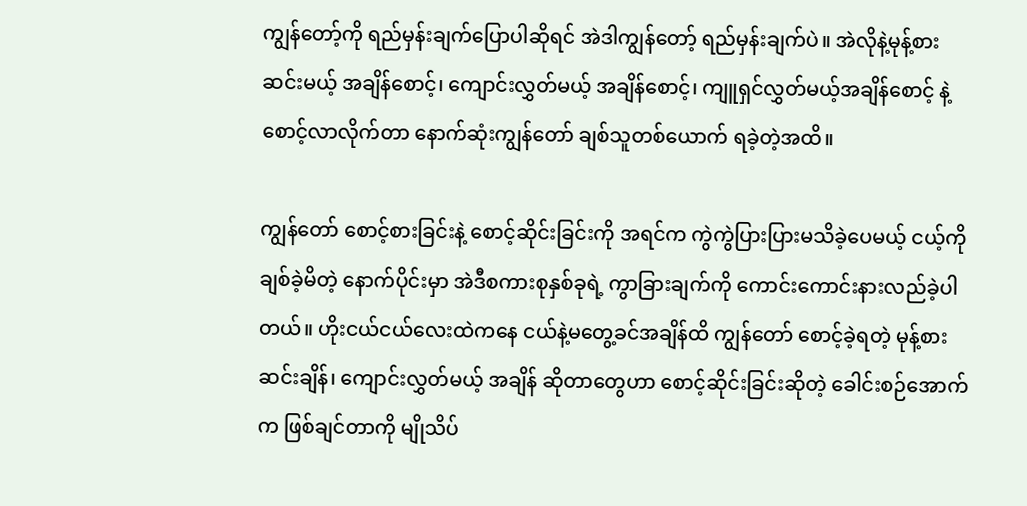ကျွန်တော့်ကို ရည်မှန်းချက်ပြောပါဆိုရင် အဲဒါကျွန်တော့် ရည်မှန်းချက်ပဲ။ အဲလိုနဲ့မုန့်စားဆင်းမယ့် အချိန်စောင့်၊ ကျောင်းလွှတ်မယ့် အချိန်စောင့်၊ ကျူရှင်လွှတ်မယ့်အချိန်စောင့် နဲ့ စောင့်လာလိုက်တာ နောက်ဆုံးကျွန်တော် ချစ်သူတစ်ယောက် ရခဲ့တဲ့အထိ။

ကျွန်တော် စောင့်စားခြင်းနဲ့ စောင့်ဆိုင်းခြင်းကို အရင်က ကွဲကွဲပြားပြားမသိခဲ့ပေမယ့် ငယ့်ကို ချစ်ခဲ့မိတဲ့ နောက်ပိုင်းမှာ အဲဒီစကားစုနှစ်ခုရဲ့ ကွာခြားချက်ကို ကောင်းကောင်းနားလည်ခဲ့ပါတယ်။ ဟိုးငယ်ငယ်လေးထဲကနေ ငယ်နဲ့မတွေ့ခင်အချိန်ထိ ကျွန်တော် စောင့်ခဲ့ရတဲ့ မုန့်စားဆင်းချိန်၊ ကျောင်းလွှတ်မယ့် အချိန် ဆိုတာတွေဟာ စောင့်ဆိုင်းခြင်းဆိုတဲ့ ခေါင်းစဉ်အောက်က ဖြစ်ချင်တာကို မျိုသိပ်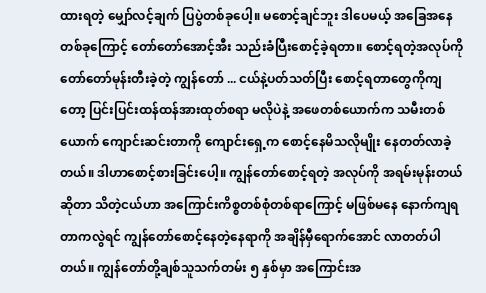ထားရတဲ့ မျှော်လင့်ချက် ပြပွဲတစ်ခုပေါ့။ မစောင့်ချင်ဘူး ဒါပေမယ့် အခြေအနေတစ်ခုကြောင့် တော်တော်အောင့်အီး သည်းခံပြီးစောင့်ခဲ့ရတာ။ စောင့်ရတဲ့အလုပ်ကို တော်တော်မုန်းတီးခဲ့တဲ့ ကျွန်တော် ... ငယ်နဲ့ပတ်သတ်ပြီး စောင့်ရတာတွေကိုကျတော့ ပြင်းပြင်းထန်ထန်အားထုတ်စရာ မလိုပဲနဲ့ အဖေတစ်ယောက်က သမီးတစ်ယောက် ကျောင်းဆင်းတာကို ကျောင်းရှေ့က စောင့်နေမိသလိုမျိုး နေတတ်လာခဲ့တယ်။ ဒါဟာစောင့်စားခြင်းပေါ့။ ကျွန်တော်စောင့်ရတဲ့ အလုပ်ကို အရမ်းမုန်းတယ်ဆိုတာ သိတဲ့ငယ်ဟာ အကြောင်းကိစ္စတစ်စုံတစ်ရာကြောင့် မဖြစ်မနေ နောက်ကျရတာကလွဲရင် ကျွန်တော်စောင့်နေတဲ့နေရာကို အချိန်မှီရောက်အောင် လာတတ်ပါတယ်။ ကျွန်တော်တို့ချစ်သူသက်တမ်း ၅ နှစ်မှာ အကြောင်းအ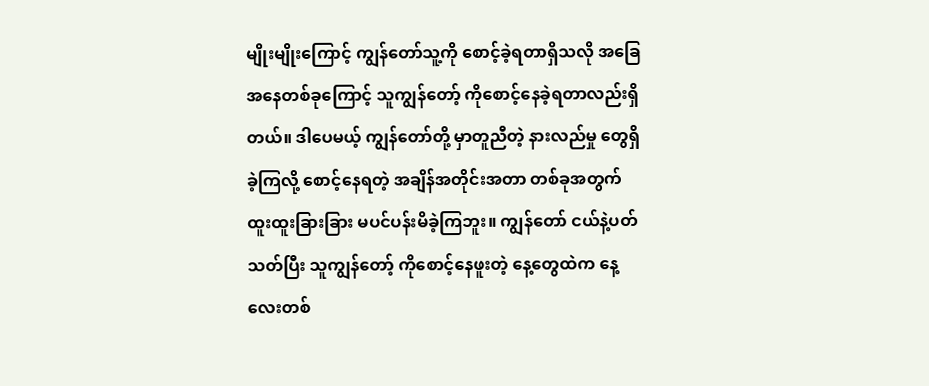မျိုးမျိုးကြောင့် ကျွန်တော်သူ့ကို စောင့်ခဲ့ရတာရှိသလို အခြေအနေတစ်ခုကြောင့် သူကျွန်တော့် ကိုစောင့်နေခဲ့ရတာလည်းရှိတယ်။ ဒါပေမယ့် ကျွန်တော်တို့ မှာတူညီတဲ့ နားလည်မှု တွေရှိခဲ့ကြလို့ စောင့်နေရတဲ့ အချိန်အတိုင်းအတာ တစ်ခုအတွက် ထူးထူးခြားခြား မပင်ပန်းမိခဲ့ကြဘူး။ ကျွန်တော် ငယ်နဲ့ပတ်သတ်ပြီး သူကျွန်တော့် ကိုစောင့်နေဖူးတဲ့ နေ့တွေထဲက နေ့လေးတစ်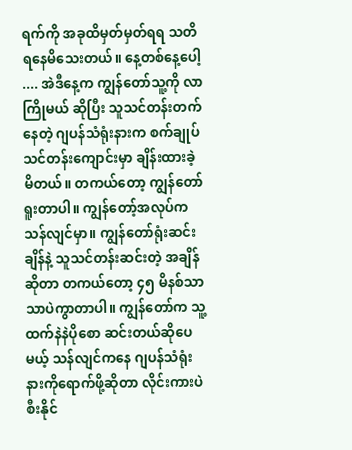ရက်ကို အခုထိမှတ်မှတ်ရရ သတိရနေမိသေးတယ်။ နေ့တစ်နေ့ပေါ့ .... အဲဒီနေ့က ကျွန်တော်သူ့ကို လာကြိုမယ် ဆိုပြီး သူသင်တန်းတက်နေတဲ့ ဂျပန်သံရုံးနားက စက်ချုပ်သင်တန်းကျောင်းမှာ ချိန်းထားခဲ့မိတယ်။ တကယ်တော့ ကျွန်တော်ရူးတာပါ။ ကျွန်တော့်အလုပ်က သန်လျင်မှာ။ ကျွန်တော်ရုံးဆင်းချိန်နဲ့ သူသင်တန်းဆင်းတဲ့ အချိန်ဆိုတာ တကယ်တော့ ၄၅ မိနစ်သာသာပဲကွာတာပါ။ ကျွန်တော်က သူ့ထက်နဲနဲပိုစော ဆင်းတယ်ဆိုပေမယ့် သန်လျင်ကနေ ဂျပန်သံရုံးနားကိုရောက်ဖို့ဆိုတာ လိုင်းကားပဲစီးနိုင်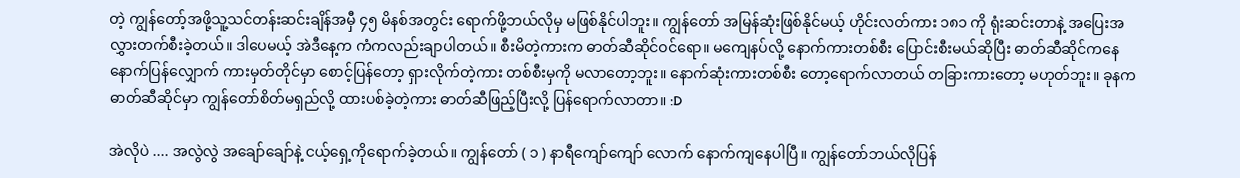တဲ့ ကျွန်တော့်အဖို့သူ့သင်တန်းဆင်းချိန်အမှီ ၄၅ မိနစ်အတွင်း ရောက်ဖို့ဘယ်လိုမှ မဖြစ်နိုင်ပါဘူး။ ကျွန်တော် အမြန်ဆုံးဖြစ်နိုင်မယ့် ဟိုင်းလတ်ကား ၁၈၁ ကို ရုံးဆင်းတာနဲ့ အပြေးအလွှားတက်စီးခဲ့တယ်။ ဒါပေမယ့် အဲဒီနေ့က ကံကလည်းချာပါတယ်။ စီးမိတဲ့ကားက ဓာတ်ဆီဆိုင်ဝင်ရော။ မကျေနပ်လို့ နောက်ကားတစ်စီး ပြောင်းစီးမယ်ဆိုပြီး ဓာတ်ဆီဆိုင်ကနေ နောက်ပြန်လျှောက် ကားမှတ်တိုင်မှာ စောင့်ပြန်တော့ ရှားလိုက်တဲ့ကား တစ်စီးမှကို မလာတော့ဘူး။ နောက်ဆုံးကားတစ်စီး တော့ရောက်လာတယ် တခြားကားတော့ မဟုတ်ဘူး။ ခုနက ဓာတ်ဆီဆိုင်မှာ ကျွန်တော်စိတ်မရှည်လို့ ထားပစ်ခဲ့တဲ့ကား ဓာတ်ဆီဖြည့်ပြီးလို့ ပြန်ရောက်လာတာ။ :D

အဲလိုပဲ .... အလွဲလွဲ အချော်ချော်နဲ့ ငယ့်ရှေ့ကိုရောက်ခဲ့တယ်။ ကျွန်တော် ( ၁ ) နာရီကျော်ကျော် လောက် နောက်ကျနေပါပြီ။ ကျွန်တော်ဘယ်လိုပြန်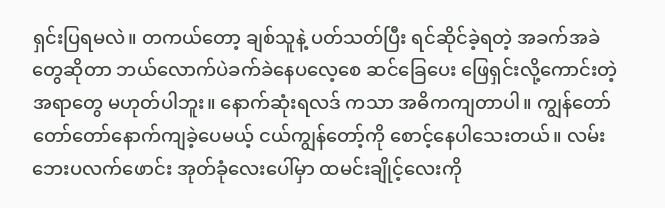ရှင်းပြရမလဲ။ တကယ်တော့ ချစ်သူနဲ့ ပတ်သတ်ပြီး ရင်ဆိုင်ခဲ့ရတဲ့ အခက်အခဲတွေဆိုတာ ဘယ်လောက်ပဲခက်ခဲနေပလေ့စေ ဆင်ခြေပေး ဖြေရှင်းလို့ကောင်းတဲ့အရာတွေ မဟုတ်ပါဘူး။ နောက်ဆုံးရလဒ် ကသာ အဓိကကျတာပါ။ ကျွန်တော် တော်တော်နောက်ကျခဲ့ပေမယ့် ငယ်ကျွန်တော့်ကို စောင့်နေပါသေးတယ်။ လမ်းဘေးပလက်ဖောင်း အုတ်ခုံလေးပေါ်မှာ ထမင်းချိုင့်လေးကို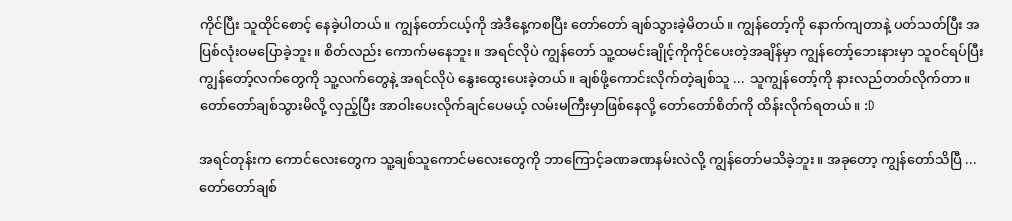ကိုင်ပြီး သူထိုင်စောင့် နေခဲ့ပါတယ်။ ကျွန်တော်ငယ့်ကို အဲဒီနေ့ကစပြီး တော်တော် ချစ်သွားခဲ့မိတယ်။ ကျွန်တော့်ကို နောက်ကျတာနဲ့ ပတ်သတ်ပြီး အပြစ်လုံးဝမပြောခဲ့ဘူး။ စိတ်လည်း ကောက်မနေဘူး။ အရင်လိုပဲ ကျွန်တော် သူ့ထမင်းချိုင့်ကိုကိုင်ပေးတဲ့အချိန်မှာ ကျွန်တော့်ဘေးနားမှာ သူဝင်ရပ်ပြီး ကျွန်တော့်လက်တွေကို သူ့လက်တွေနဲ့ အရင်လိုပဲ နွေးထွေးပေးခဲ့တယ်။ ချစ်ဖို့ကောင်းလိုက်တဲ့ချစ်သူ ... သူကျွန်တော့်ကို နားလည်တတ်လိုက်တာ။ တော်တော်ချစ်သွားမိလို့ လှည့်ပြီး အာဝါးပေးလိုက်ချင်ပေမယ့် လမ်းမကြီးမှာဖြစ်နေလို့ တော်တော်စိတ်ကို ထိန်းလိုက်ရတယ်။ :D

အရင်တုန်းက ကောင်လေးတွေက သူ့ချစ်သူကောင်မလေးတွေကို ဘာကြောင့်ခဏခဏနမ်းလဲလို့ ကျွန်တော်မသိခဲ့ဘူး။ အခုတော့ ကျွန်တော်သိပြီ ... တော်တော်ချစ်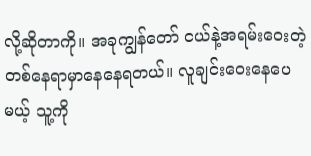လို့ဆိုတာကို။ အခုကျွန်တော် ငယ်နဲ့အရမ်းဝေးတဲ့ တစ်နေရာမှာနေနေရတယ်။ လူချင်းဝေးနေပေမယ့် သူ့ကို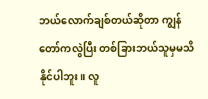ဘယ်လောက်ချစ်တယ်ဆိုတာ ကျွန်တော်ကလွဲပြီး တစ်ခြားဘယ်သူမှမသိနိုင်ပါဘူး။ လူ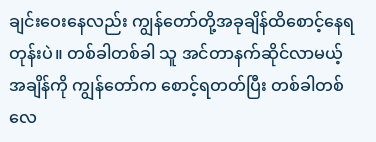ချင်းဝေးနေလည်း ကျွန်တော်တို့အခုချိန်ထိစောင့်နေရတုန်းပဲ။ တစ်ခါတစ်ခါ သူ အင်တာနက်ဆိုင်လာမယ့်အချိန်ကို ကျွန်တော်က စောင့်ရတတ်ပြီး တစ်ခါတစ်လေ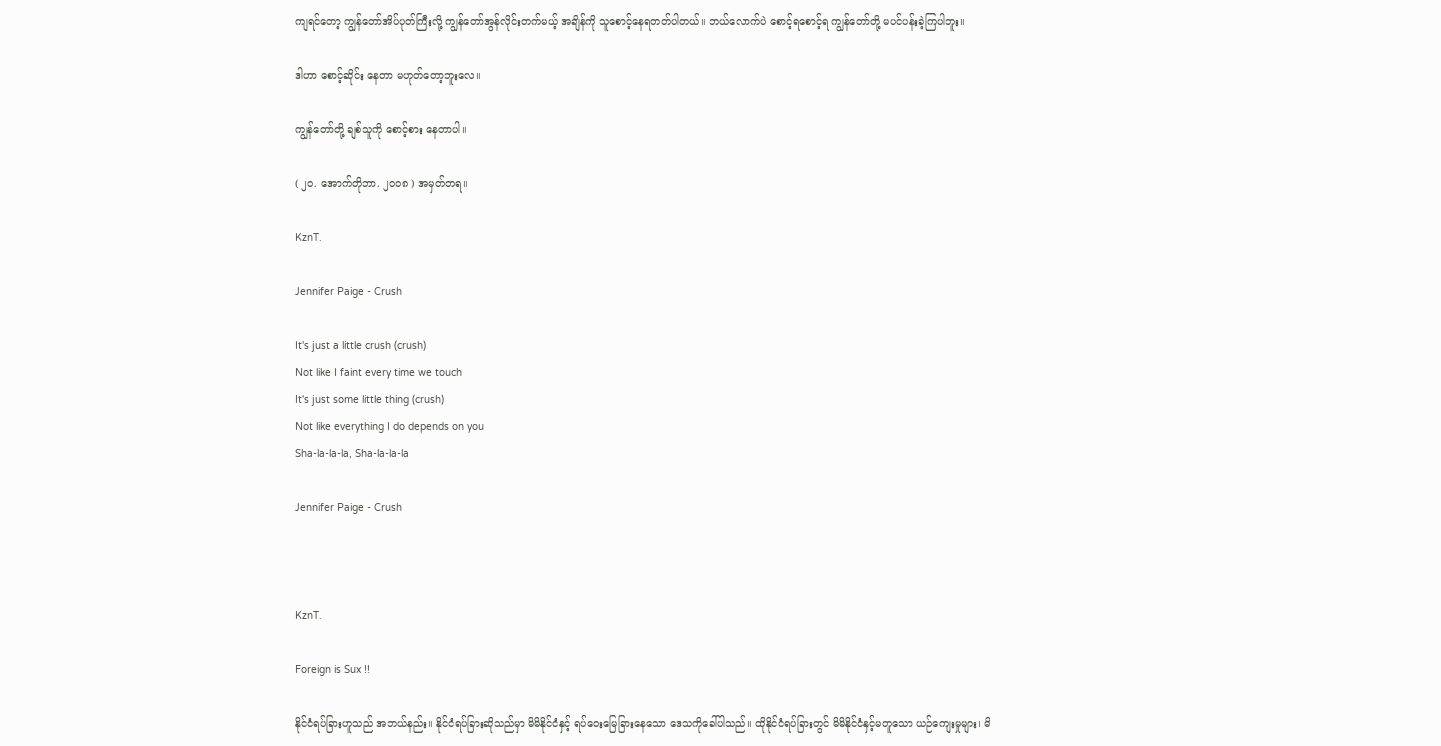ကျရင်တော့ ကျွန်တော်အိပ်ပုတ်ကြီးလို့ ကျွန်တော်အွန်လိုင်းတက်မယ့် အချိန်ကို သူစောင့်နေရတတ်ပါတယ်။ ဘယ်လောက်ပဲ စောင့်ရစောင့်ရ ကျွန်တော်တို့ မပင်ပန်းခဲ့ကြပါဘူး။

ဒါဟာ စောင့်ဆိုင်း နေတာ မဟုတ်တော့ဘူးလေ။

ကျွန်တော်တို့ ချစ်သူကို စောင့်စား နေတာပါ။

( ၂၀. အောက်တိုဘာ. ၂၀၀၈ ) အမှတ်တရ။

KznT.

Jennifer Paige - Crush

It's just a little crush (crush)
Not like I faint every time we touch
It's just some little thing (crush)
Not like everything I do depends on you
Sha-la-la-la, Sha-la-la-la

Jennifer Paige - Crush



KznT.

Foreign is Sux !!

နိုင်ငံရပ်ခြားဟူသည် အဘယ်နည်း။ နိုင်ငံရပ်ခြားဆိုသည်မှာ မိမိနိုင်ငံနှင့် ရပ်ဝေးမြေခြားနေသော ဒေသကိုခေါ်ပါသည်။ ထိုနိုင်ငံရပ်ခြားတွင် မိမိနိုင်ငံနှင့်မတူသော ယဉ်ကျေးမှုများ၊ မိ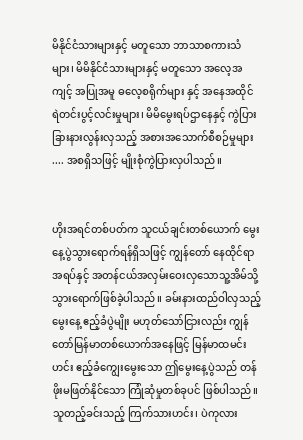မိနိုင်ငံသားများနှင့် မတူသော ဘာသာစကားသံများ၊ မိမိနိုင်ငံသားများနှင့် မတူသော အလေ့အကျင့် အပြုအမူ ဓလေ့စရိုက်များ နှင့် အနေအထိုင် ရဲတင်းပွင့်လင်းမှုများ၊ မိမိမွေးရပ်ဌာနေနှင့် ကွဲပြားခြားနားလွန်းလှသည့် အစားအသောက်စီစဉ်မှုများ .... အစရှိသဖြင့် မျိုးစုံကွဲပြားလှပါသည်။


ဟိုးအရင်တစ်ပတ်က သူငယ်ချင်းတစ်ယောက် မွေးနေ့ပွဲသွားရောက်ရန်ရှိသဖြင့် ကျွန်တော် နေထိုင်ရာ အရပ်နှင့် အတန်ငယ်အလှမ်းဝေးလှသောသူ့အိမ်သို့ သွားရောက်ဖြစ်ခဲ့ပါသည်။ ခမ်းနားထည်ဝါလှသည့် မွေးနေ့ ဧည့်ခံပွဲမျိုး မဟုတ်သော်ငြားလည်း ကျွန်တော်မြန်မာတစ်ယောက်အနေဖြင့် မြန်မာထမင်းဟင်း ဧည့်ခံကျွေးမွေးသော ဤမွေးနေ့ပွဲသည် တန်ဖိုးမဖြတ်နိုင်သော ကြုံဆုံမှုတစ်ခုပင် ဖြစ်ပါသည်။ သူတည့်ခင်းသည့် ကြက်သားဟင်း၊ ပဲကုလား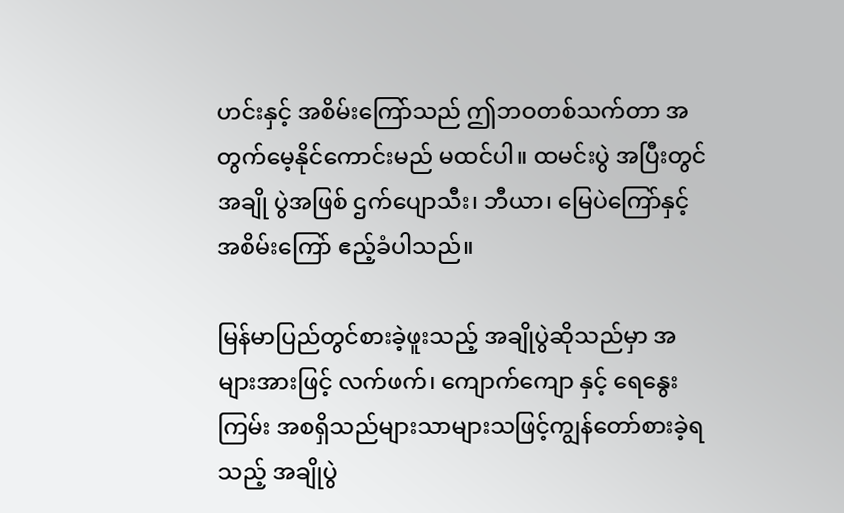ဟင်းနှင့် အစိမ်းကြော်သည် ဤဘဝတစ်သက်တာ အတွက်မေ့နိုင်ကောင်းမည် မထင်ပါ။ ထမင်းပွဲ အပြီးတွင် အချို ပွဲအဖြစ် ဌက်ပျောသီး၊ ဘီယာ၊ မြေပဲကြော်နှင့် အစိမ်းကြော် ဧည့်ခံပါသည်။

မြန်မာပြည်တွင်စားခဲ့ဖူးသည့် အချိုပွဲဆိုသည်မှာ အများအားဖြင့် လက်ဖက်၊ ကျောက်ကျော နှင့် ရေနွေးကြမ်း အစရှိသည်များသာများသဖြင့်ကျွန်တော်စားခဲ့ရသည့် အချိုပွဲ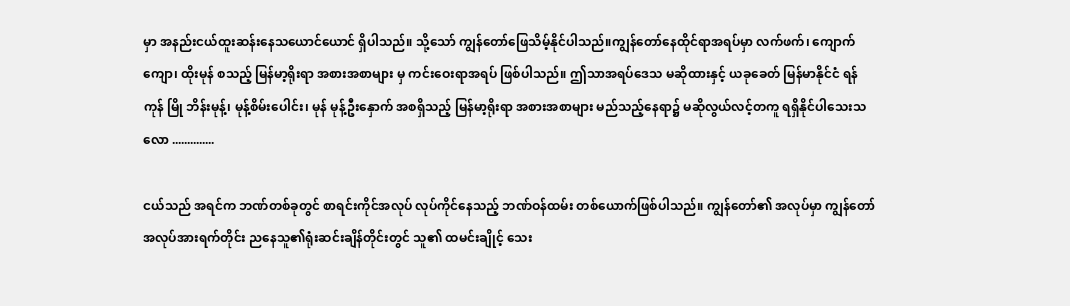မှာ အနည်းငယ်ထူးဆန်းနေသယောင်ယောင် ရှိပါသည်။ သို့သော် ကျွန်တော်ဖြေသိမ့်နိုင်ပါသည်။ကျွန်တော်နေထိုင်ရာအရပ်မှာ လက်ဖက်၊ ကျောက်ကျော၊ ထိုးမုန် စသည့် မြန်မာ့ရိုးရာ အစားအစာများ မှ ကင်းဝေးရာအရပ် ဖြစ်ပါသည်။ ဤသာအရပ်ဒေသ မဆိုထားနှင့် ယခုခေတ် မြန်မာနိုင်ငံ ရန်ကုန် မြို ဘိန်းမုန့်၊ မုန့်စိမ်းပေါင်း၊ မုန် မုန့်ဦးနှောက် အစရှိသည့် မြန်မာ့ရိုးရာ အစားအစာများ မည်သည့်နေရာ၌ မဆိုလွယ်လင့်တကူ ရရှိနိုင်ပါသေးသလော ..............

ငယ်သည် အရင်က ဘဏ်တစ်ခုတွင် စာရင်းကိုင်အလုပ် လုပ်ကိုင်နေသည့် ဘဏ်ဝန်ထမ်း တစ်ယောက်ဖြစ်ပါသည်။ ကျွန်တော်၏ အလုပ်မှာ ကျွန်တော်အလုပ်အားရက်တိုင်း ညနေသူ၏ရုံးဆင်းချိန်တိုင်းတွင် သူ၏ ထမင်းချိုင့် သေး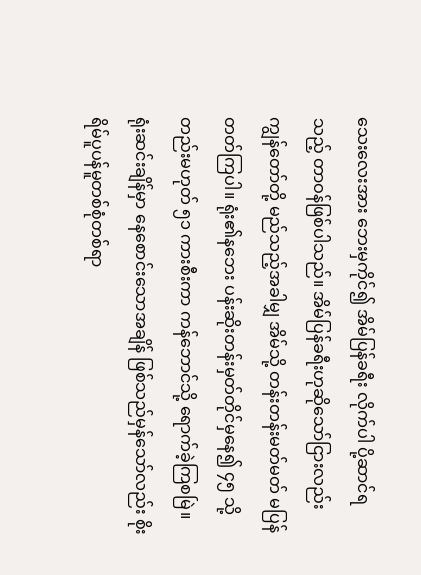သေးလေးအား ဘေးမှကိုင်၍ အိမ်ပြန်ခရီး လိုက်ပါ ပို့ဆာင်ရသည့် တာဝန်ဖြစ်ပါသည်။ အိမ်ပြန်ခရီးဟုဆိုသော်ငြားလည်း ကျွန်တော်တို့ မည်သည့်အခါမျှ အိမ်သို့ တန်းတန်းမတ်မတ် မပြန်တတ်ကြပါ။ ရုံး၏နဘေး ပန်းဆိုးတန်းမှတ်တိုင်မှနေ၍ ၄၅ သို့တည်းမဟုတ် ၅၁ ကားစီးကာ ကန်ဘောင်သို့ ရောက်ခဲ့ကြစမြဲ။ ရုံးဆင်းချိန်မှာ နေစောင်းသောအချိန် ဖြစ်သည်မှန်သော်လည်း စိုးရိမ်ပူပန်မူတစ်စုံတစ်ရာ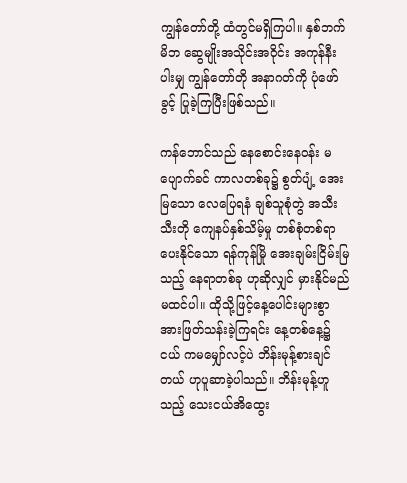ကျွန်တော်တို့ ထံတွင်မရှိကြပါ။ နှစ်ဘက်မိဘ ဆွေမျိုးအသိုင်းအဝိုင်း အကုန်နီးပါးမျှ ကျွန်တော်တို အနာဂတ်ကို ပုံဖော်ခွင့် ပြုခဲ့ကြပြီးဖြစ်သည်။

ကန်ဘောင်သည် နေစောင်းနေဝန်း မပျောက်ခင် ကာလတစ်ခု၌ စွတ်ပျံ့ အေးမြသော လေပြေရနံ ချစ်သူစုံတွဲ အသီးသီးတို ကျေနပ်နှစ်သိမ့်မှု တစ်စုံတစ်ရာ ပေးနိုင်သော ရန်ကုန်မြို အေးချမ်းငြိမ်းမြသည့် နေရာတစ်ခု ဟုဆိုလျှင် မှားနိုင်မည်မထင်ပါ။ ထိုသို့ဖြင့်နေ့ပေါင်းများစွာ အားဖြတ်သန်းခဲ့ကြရင်း နေ့တစ်နေ့၌ ငယ် ကမမျှော်လင့်ပဲ ဘိန်းမုန့်စားချင်တယ် ဟုပူဆာခဲ့ပါသည်။ ဘိန်းမုန့်ဟူသည့် သေးငယ်အိထွေး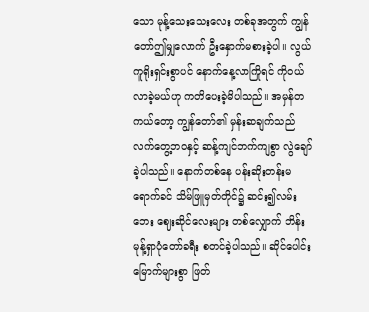သော မုန့်သေးသေးလေး တစ်ခုအတွက် ကျွန်တော်ဤမျှလောက် ဦးနှောက်မစားခဲ့ပါ။ လွယ်ကူရိုးရှင်းစွာပင် နောက်နေ့လာကြိုရင် ကိုဝယ်လာခဲ့မယ်ဟု ကတိပေးခဲ့မိပါသည်။ အမှန်တကယ်တော့ ကျွန်တော်၏ မှန်းဆချက်သည် လက်တွေ့ဘဝနှင့် ဆန့်ကျင်ဘက်ကျစွာ လွဲချော်ခဲ့ပါသည်။ နောက်တစ်နေ ပန်းဆိုးတန်းမရောက်ခင် သိမ်ဖြူမှတ်တိုင်၌ ဆင်း၍လမ်းဘေး ဈေးဆိုင်လေးများ တစ်လျှောက် ဘိန်းမုန့်ရှာပုံတော်ခရီး စတင်ခဲ့ပါသည်။ ဆိုင်ပေါင်းမြောက်များစွာ ဖြတ်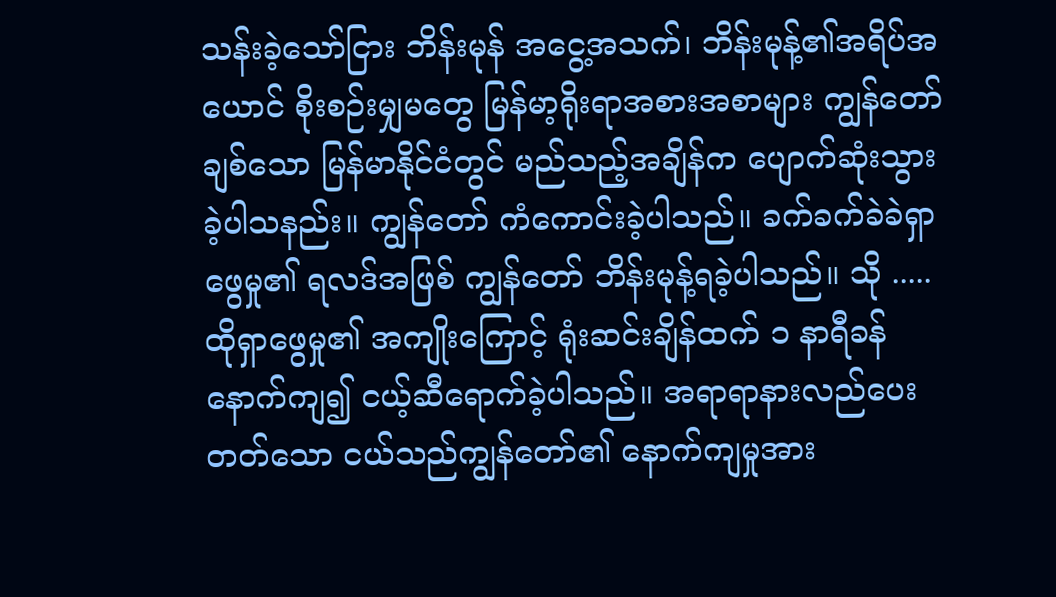သန်းခဲ့သော်ငြား ဘိန်းမုန် အငွေ့အသက်၊ ဘိန်းမုန့်၏အရိပ်အယောင် စိုးစဉ်းမျှမတွေ မြန်မာ့ရိုးရာအစားအစာများ ကျွန်တော်ချစ်သော မြန်မာနိုင်ငံတွင် မည်သည့်အချိန်က ပျောက်ဆုံးသွားခဲ့ပါသနည်း။ ကျွန်တော် ကံကောင်းခဲ့ပါသည်။ ခက်ခက်ခဲခဲရှာဖွေမှု၏ ရလဒ်အဖြစ် ကျွန်တော် ဘိန်းမုန့်ရခဲ့ပါသည်။ သို ..... ထိုရှာဖွေမှု၏ အကျိုးကြောင့် ရုံးဆင်းချိန်ထက် ၁ နာရီခန် နောက်ကျ၍ ငယ့်ဆီရောက်ခဲ့ပါသည်။ အရာရာနားလည်ပေးတတ်သော ငယ်သည်ကျွန်တော်၏ နောက်ကျမှုအား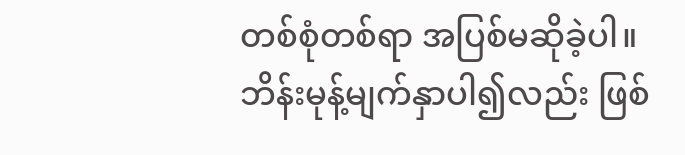တစ်စုံတစ်ရာ အပြစ်မဆိုခဲ့ပါ။ ဘိန်းမုန့်မျက်နှာပါ၍လည်း ဖြစ်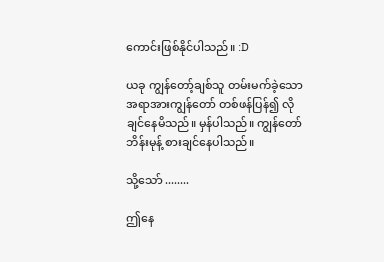ကောင်းဖြစ်နိုင်ပါသည်။ :D

ယခု ကျွန်တော့်ချစ်သူ တမ်းမက်ခဲ့သော အရာအားကျွန်တော် တစ်ဖန်ပြန်၍ လိုချင်နေမိသည်။ မှန်ပါသည်။ ကျွန်တော် ဘိန်းမုန့် စားချင်နေပါသည်။

သို့သော် ........

ဤနေ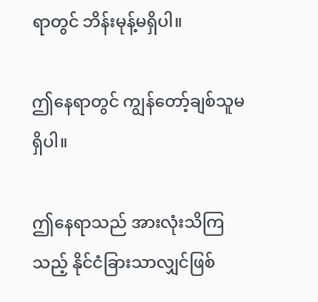ရာတွင် ဘိန်းမုန့်မရှိပါ။

ဤနေရာတွင် ကျွန်တော့်ချစ်သူမရှိပါ။

ဤနေရာသည် အားလုံးသိကြသည့် နိုင်ငံခြားသာလျှင်ဖြစ်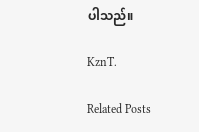ပါသည်။

KznT.

Related Posts